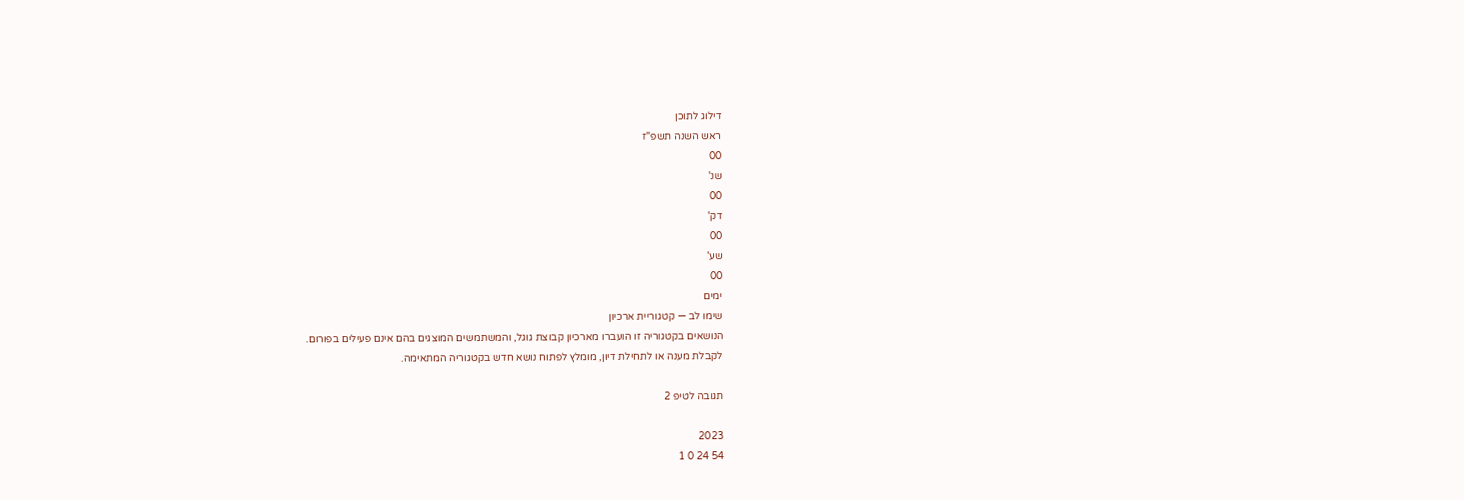דילוג לתוכן
ראש השנה תשפ"ז
00
שנ'
00
דק'
00
שע'
00
ימים
שימו לב — קטגוריית ארכיון
הנושאים בקטגוריה זו הועברו מארכיון קבוצת גוגל, והמשתמשים המוצגים בהם אינם פעילים בפורום.
לקבלת מענה או לתחילת דיון, מומלץ לפתוח נושא חדש בקטגוריה המתאימה.

תגובה לטיפ 2

2023
54 24 0 1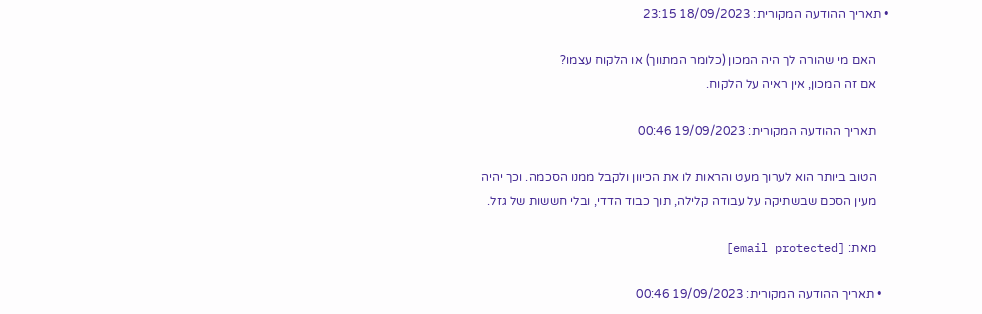• תאריך ההודעה המקורית: 18/09/2023 23:15

    האם מי שהורה לך היה המכון (כלומר המתווך) או הלקוח עצמו?
    אם זה המכון, אין ראיה על הלקוח.

    תאריך ההודעה המקורית: 19/09/2023 00:46

    הטוב ביותר הוא לערוך מעט והראות לו את הכיוון ולקבל ממנו הסכמה. וכך יהיה
    מעין הסכם שבשתיקה על עבודה קלילה, תוך כבוד הדדי, ובלי חששות של גזל.

    מאת: [email protected]

  • תאריך ההודעה המקורית: 19/09/2023 00:46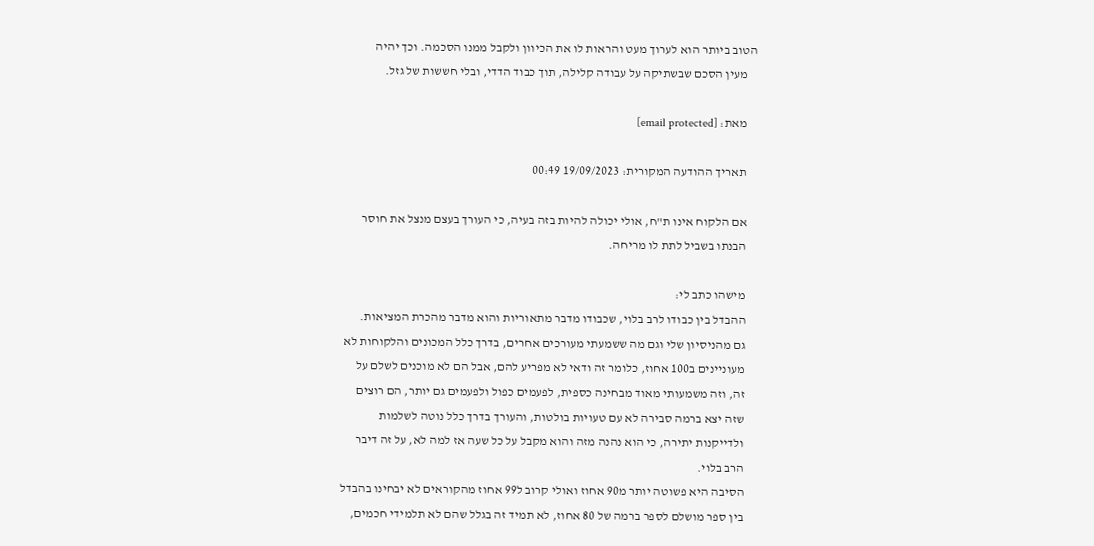הטוב ביותר הוא לערוך מעט והראות לו את הכיוון ולקבל ממנו הסכמה. וכך יהיה
    מעין הסכם שבשתיקה על עבודה קלילה, תוך כבוד הדדי, ובלי חששות של גזל.

    מאת: [email protected]

    תאריך ההודעה המקורית: 19/09/2023 00:49

    אם הלקוח אינו ת"ח, אולי יכולה להיות בזה בעיה, כי העורך בעצם מנצל את חוסר
    הבנתו בשביל לתת לו מריחה.

    מישהו כתב לי:
    ההבדל בין כבודו לרב בלוי, שכבודו מדבר מתאוריות והוא מדבר מהכרת המציאות.
    גם מהניסיון שלי וגם מה ששמעתי מעורכים אחרים, בדרך כלל המכונים והלקוחות לא
    מעוניינים ב100 אחוז, כלומר זה ודאי לא מפריע להם, אבל הם לא מוכנים לשלם על
    זה, וזה משמעותי מאוד מבחינה כספית, לפעמים כפול ולפעמים גם יותר, הם רוצים
    שזה יצא ברמה סבירה לא עם טעויות בולטות, והעורך בדרך כלל נוטה לשלמות
    ולדייקנות יתירה, כי הוא נהנה מזה והוא מקבל על כל שעה אז למה לא, על זה דיבר
    הרב בלוי.
    הסיבה היא פשוטה יותר מ90 אחוז ואולי קרוב ל99 אחוז מהקוראים לא יבחינו בהבדל
    בין ספר מושלם לספר ברמה של 80 אחוז, לא תמיד זה בגלל שהם לא תלמידי חכמים,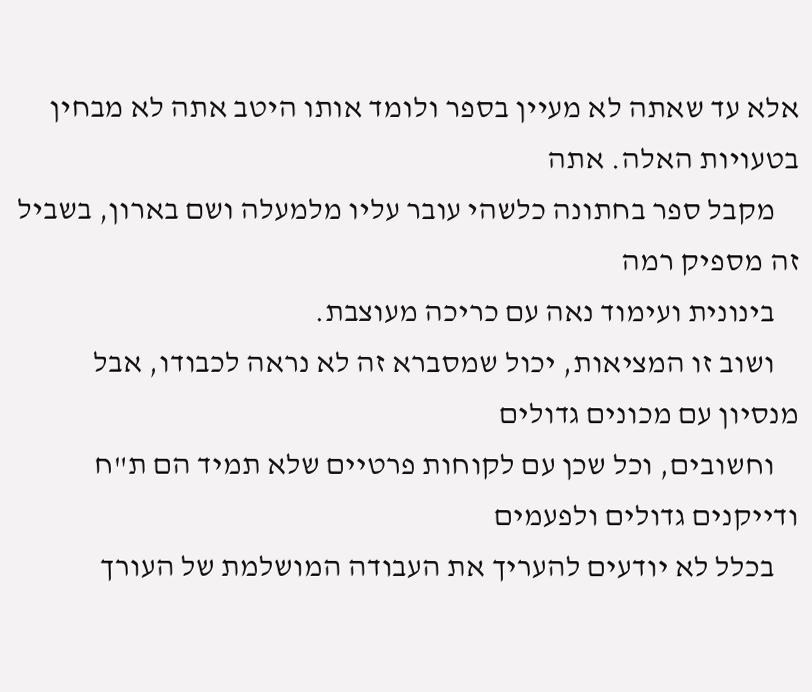אלא עד שאתה לא מעיין בספר ולומד אותו היטב אתה לא מבחין בטעויות האלה. אתה
    מקבל ספר בחתונה כלשהי עובר עליו מלמעלה ושם בארון, בשביל זה מספיק רמה
    בינונית ועימוד נאה עם כריכה מעוצבת.
    ושוב זו המציאות, יכול שמסברא זה לא נראה לכבודו, אבל מנסיון עם מכונים גדולים
    וחשובים, וכל שכן עם לקוחות פרטיים שלא תמיד הם ת"ח ודייקנים גדולים ולפעמים
    בכלל לא יודעים להעריך את העבודה המושלמת של העורך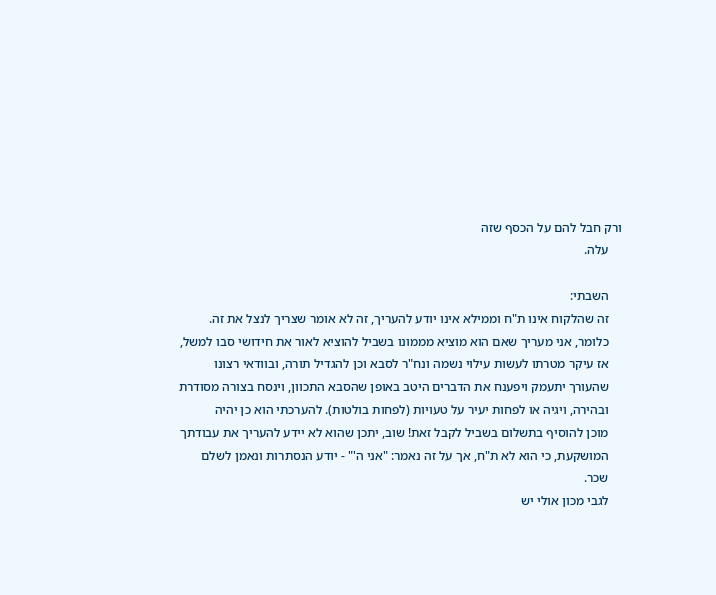ורק חבל להם על הכסף שזה
    עלה.

    השבתי:
    זה שהלקוח אינו ת"ח וממילא אינו יודע להעריך, זה לא אומר שצריך לנצל את זה.
    כלומר, אני מעריך שאם הוא מוציא מממונו בשביל להוציא לאור את חידושי סבו למשל,
    אז עיקר מטרתו לעשות עילוי נשמה ונח"ר לסבא וכן להגדיל תורה, ובוודאי רצונו
    שהעורך יתעמק ויפענח את הדברים היטב באופן שהסבא התכוון, וינסח בצורה מסודרת
    ובהירה, ויגיה או לפחות יעיר על טעויות (לפחות בולטות). להערכתי הוא כן יהיה
    מוכן להוסיף בתשלום בשביל לקבל זאת! שוב, יתכן שהוא לא יידע להעריך את עבודתך
    המושקעת, כי הוא לא ת"ח, אך על זה נאמר: "אני ה'" - יודע הנסתרות ונאמן לשלם
    שכר.
    לגבי מכון אולי יש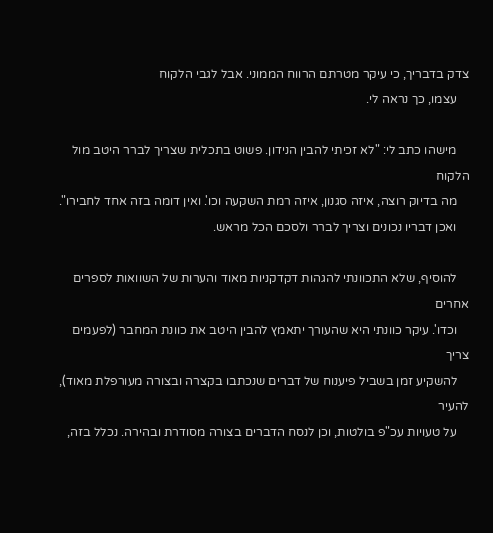צדק בדבריך, כי עיקר מטרתם הרווח הממוני. אבל לגבי הלקוח
    עצמו, כך נראה לי.

    מישהו כתב לי: "לא זכיתי להבין הנידון. פשוט בתכלית שצריך לברר היטב מול הלקוח
    מה בדיוק רוצה, איזה סגנון, איזה רמת השקעה וכו'. ואין דומה בזה אחד לחבירו".
    ואכן דבריו נכונים וצריך לברר ולסכם הכל מראש.

    להוסיף, שלא התכוונתי להגהות דקדקניות מאוד והערות של השוואות לספרים אחרים
    וכדו'. עיקר כוונתי היא שהעורך יתאמץ להבין היטב את כוונת המחבר (לפעמים צריך
    להשקיע זמן בשביל פיענוח של דברים שנכתבו בקצרה ובצורה מעורפלת מאוד), להעיר
    על טעויות עכ"פ בולטות, וכן לנסח הדברים בצורה מסודרת ובהירה. נכלל בזה,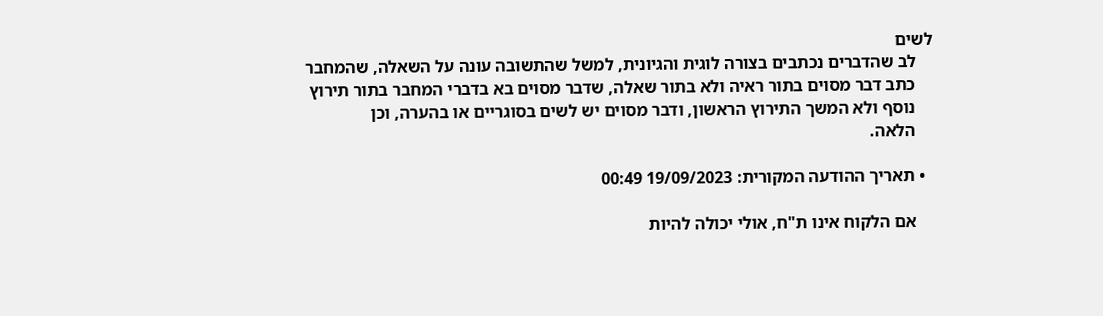לשים
    לב שהדברים נכתבים בצורה לוגית והגיונית, למשל שהתשובה עונה על השאלה, שהמחבר
    כתב דבר מסוים בתור ראיה ולא בתור שאלה, שדבר מסוים בא בדברי המחבר בתור תירוץ
    נוסף ולא המשך התירוץ הראשון, ודבר מסוים יש לשים בסוגריים או בהערה, וכן
    הלאה.

  • תאריך ההודעה המקורית: 19/09/2023 00:49

    אם הלקוח אינו ת"ח, אולי יכולה להיות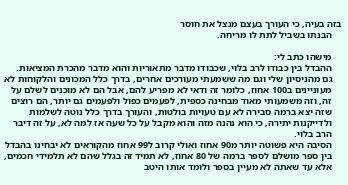בזה בעיה, כי העורך בעצם מנצל את חוסר
    הבנתו בשביל לתת לו מריחה.

    מישהו כתב לי:
    ההבדל בין כבודו לרב בלוי, שכבודו מדבר מתאוריות והוא מדבר מהכרת המציאות.
    גם מהניסיון שלי וגם מה ששמעתי מעורכים אחרים, בדרך כלל המכונים והלקוחות לא
    מעוניינים ב100 אחוז, כלומר זה ודאי לא מפריע להם, אבל הם לא מוכנים לשלם על
    זה, וזה משמעותי מאוד מבחינה כספית, לפעמים כפול ולפעמים גם יותר, הם רוצים
    שזה יצא ברמה סבירה לא עם טעויות בולטות, והעורך בדרך כלל נוטה לשלמות
    ולדייקנות יתירה, כי הוא נהנה מזה והוא מקבל על כל שעה אז למה לא, על זה דיבר
    הרב בלוי.
    הסיבה היא פשוטה יותר מ90 אחוז ואולי קרוב ל99 אחוז מהקוראים לא יבחינו בהבדל
    בין ספר מושלם לספר ברמה של 80 אחוז, לא תמיד זה בגלל שהם לא תלמידי חכמים,
    אלא עד שאתה לא מעיין בספר ולומד אותו היטב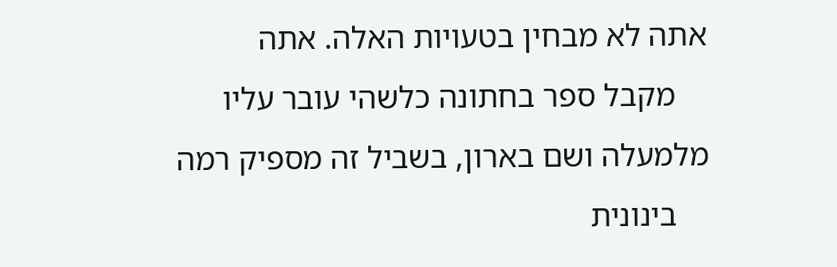אתה לא מבחין בטעויות האלה. אתה
    מקבל ספר בחתונה כלשהי עובר עליו מלמעלה ושם בארון, בשביל זה מספיק רמה
    בינונית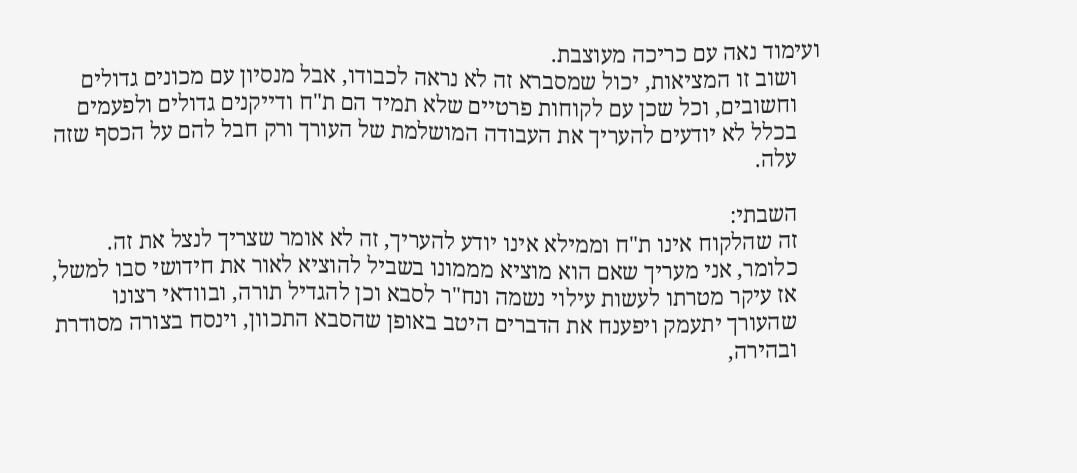ועימוד נאה עם כריכה מעוצבת.
    ושוב זו המציאות, יכול שמסברא זה לא נראה לכבודו, אבל מנסיון עם מכונים גדולים
    וחשובים, וכל שכן עם לקוחות פרטיים שלא תמיד הם ת"ח ודייקנים גדולים ולפעמים
    בכלל לא יודעים להעריך את העבודה המושלמת של העורך ורק חבל להם על הכסף שזה
    עלה.

    השבתי:
    זה שהלקוח אינו ת"ח וממילא אינו יודע להעריך, זה לא אומר שצריך לנצל את זה.
    כלומר, אני מעריך שאם הוא מוציא מממונו בשביל להוציא לאור את חידושי סבו למשל,
    אז עיקר מטרתו לעשות עילוי נשמה ונח"ר לסבא וכן להגדיל תורה, ובוודאי רצונו
    שהעורך יתעמק ויפענח את הדברים היטב באופן שהסבא התכוון, וינסח בצורה מסודרת
    ובהירה,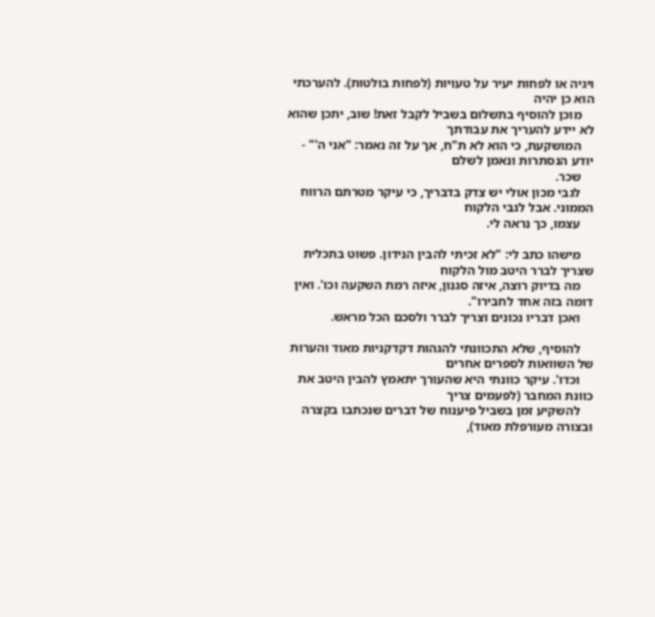ויגיה או לפחות יעיר על טעויות (לפחות בולטות). להערכתי הוא כן יהיה
    מוכן להוסיף בתשלום בשביל לקבל זאת! שוב, יתכן שהוא לא יידע להעריך את עבודתך
    המושקעת, כי הוא לא ת"ח, אך על זה נאמר: "אני ה'" - יודע הנסתרות ונאמן לשלם
    שכר.
    לגבי מכון אולי יש צדק בדבריך, כי עיקר מטרתם הרווח הממוני. אבל לגבי הלקוח
    עצמו, כך נראה לי.

    מישהו כתב לי: "לא זכיתי להבין הנידון. פשוט בתכלית שצריך לברר היטב מול הלקוח
    מה בדיוק רוצה, איזה סגנון, איזה רמת השקעה וכו'. ואין דומה בזה אחד לחבירו".
    ואכן דבריו נכונים וצריך לברר ולסכם הכל מראש.

    להוסיף, שלא התכוונתי להגהות דקדקניות מאוד והערות של השוואות לספרים אחרים
    וכדו'. עיקר כוונתי היא שהעורך יתאמץ להבין היטב את כוונת המחבר (לפעמים צריך
    להשקיע זמן בשביל פיענוח של דברים שנכתבו בקצרה ובצורה מעורפלת מאוד),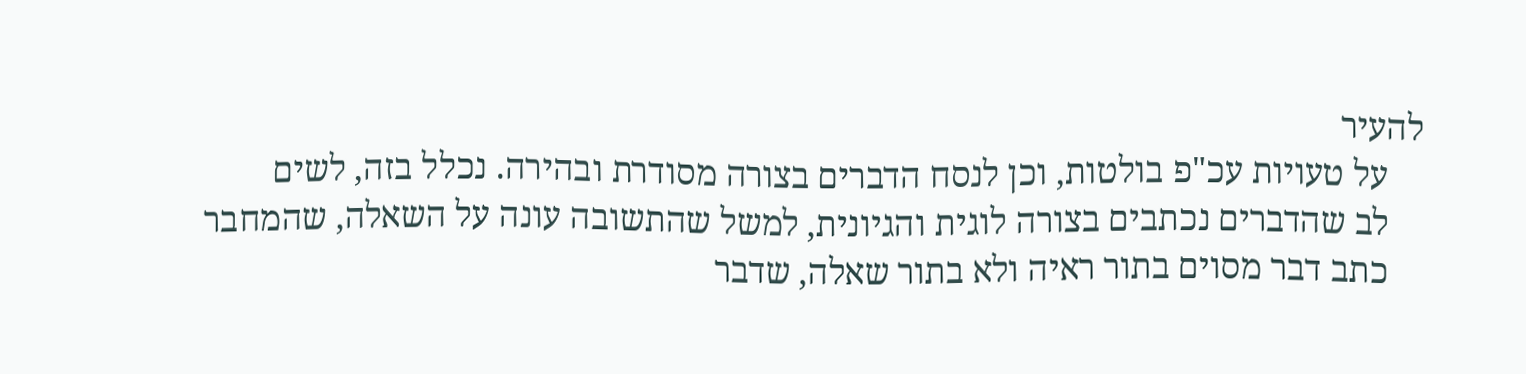להעיר
    על טעויות עכ"פ בולטות, וכן לנסח הדברים בצורה מסודרת ובהירה. נכלל בזה, לשים
    לב שהדברים נכתבים בצורה לוגית והגיונית, למשל שהתשובה עונה על השאלה, שהמחבר
    כתב דבר מסוים בתור ראיה ולא בתור שאלה, שדבר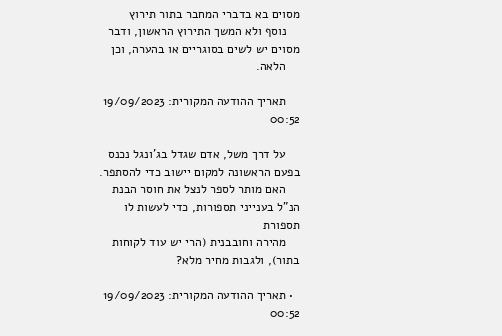מסוים בא בדברי המחבר בתור תירוץ
    נוסף ולא המשך התירוץ הראשון, ודבר מסוים יש לשים בסוגריים או בהערה, וכן
    הלאה.

    תאריך ההודעה המקורית: 19/09/2023 00:52

    על דרך משל, אדם שגדל בג'ונגל נכנס בפעם הראשונה למקום יישוב כדי להסתפר.
    האם מותר לספר לנצל את חוסר הבנת הנ"ל בענייני תספורות, כדי לעשות לו תספורת
    מהירה וחובבנית (הרי יש עוד לקוחות בתור), ולגבות מחיר מלא?

  • תאריך ההודעה המקורית: 19/09/2023 00:52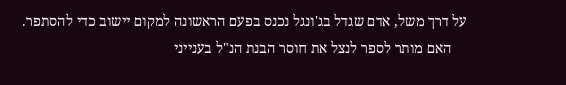על דרך משל, אדם שגדל בג'ונגל נכנס בפעם הראשונה למקום יישוב כדי להסתפר.
    האם מותר לספר לנצל את חוסר הבנת הנ"ל בענייני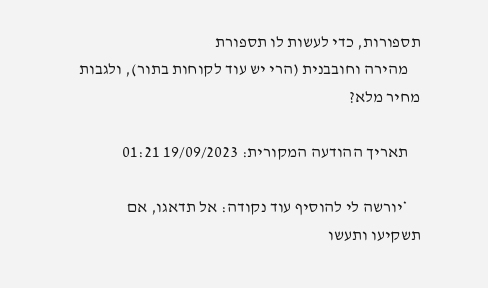תספורות, כדי לעשות לו תספורת
    מהירה וחובבנית (הרי יש עוד לקוחות בתור), ולגבות מחיר מלא?

    תאריך ההודעה המקורית: 19/09/2023 01:21

    *יורשה לי להוסיף עוד נקודה: אל תדאגו, אם תשקיעו ותעשו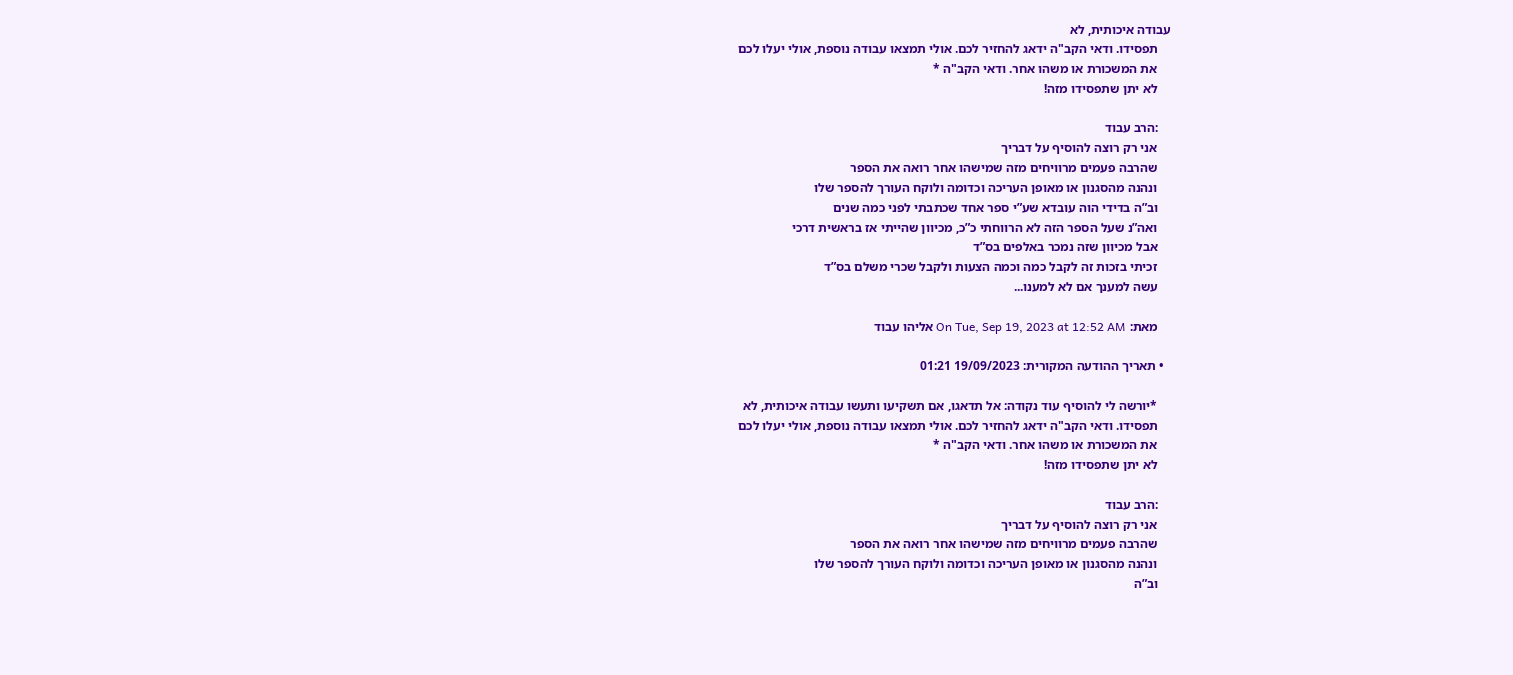עבודה איכותית, לא
    תפסידו. ודאי הקב"ה ידאג להחזיר לכם. אולי תמצאו עבודה נוספת, אולי יעלו לכם
    את המשכורת או משהו אחר. ודאי הקב"ה *
    לא יתן שתפסידו מזה!

    :הרב עבוד
    אני רק רוצה להוסיף על דבריך
    שהרבה פעמים מרוויחים מזה שמישהו אחר רואה את הספר
    ונהנה מהסגנון או מאופן העריכה וכדומה ולוקח העורך להספר שלו
    וב”ה בדידי הוה עובדא שע”י ספר אחד שכתבתי לפני כמה שנים
    ואה”נ שעל הספר הזה לא הרווחתי כ”כ, מכיוון שהייתי אז בראשית דרכי
    אבל מכיוון שזה נמכר באלפים בס”ד
    זכיתי בזכות זה לקבל כמה וכמה הצעות ולקבל שכרי משלם בס”ד
    עשה למענך אם לא למענו...

    מאת: On Tue, Sep 19, 2023 at 12:52 AM אליהו עבוד

  • תאריך ההודעה המקורית: 19/09/2023 01:21

    *יורשה לי להוסיף עוד נקודה: אל תדאגו, אם תשקיעו ותעשו עבודה איכותית, לא
    תפסידו. ודאי הקב"ה ידאג להחזיר לכם. אולי תמצאו עבודה נוספת, אולי יעלו לכם
    את המשכורת או משהו אחר. ודאי הקב"ה *
    לא יתן שתפסידו מזה!

    :הרב עבוד
    אני רק רוצה להוסיף על דבריך
    שהרבה פעמים מרוויחים מזה שמישהו אחר רואה את הספר
    ונהנה מהסגנון או מאופן העריכה וכדומה ולוקח העורך להספר שלו
    וב”ה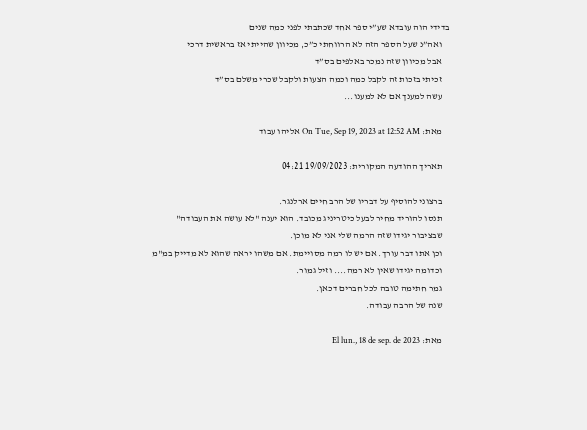בדידי הוה עובדא שע”י ספר אחד שכתבתי לפני כמה שנים
    ואה”נ שעל הספר הזה לא הרווחתי כ”כ, מכיוון שהייתי אז בראשית דרכי
    אבל מכיוון שזה נמכר באלפים בס”ד
    זכיתי בזכות זה לקבל כמה וכמה הצעות ולקבל שכרי משלם בס”ד
    עשה למענך אם לא למענו...

    מאת: On Tue, Sep 19, 2023 at 12:52 AM אליהו עבוד

    תאריך ההודעה המקורית: 19/09/2023 04:21

    ברצוני להוסיף על דבריו של הרב חיים ארלנגר.
    תנסו להוריד מחיר לבעל כיטריניג מכובד. הוא יענה "לא עושה את העבודה"
    שבציבור יגידו שזה הרמה שלי אני לא מוכן.
    וכן אתו דבר עורך. אם יש לו רמה מסויימת. אם משהו יראה שהוא לא מדייק במ"מ
    וכדומה יגידו שאין לא רמה.... וזיל גמור.
    גמר חתימה טובה לכל חברים דכאן.
    שנה של הרבה עבודה.

    מאת: El lun., 18 de sep. de 2023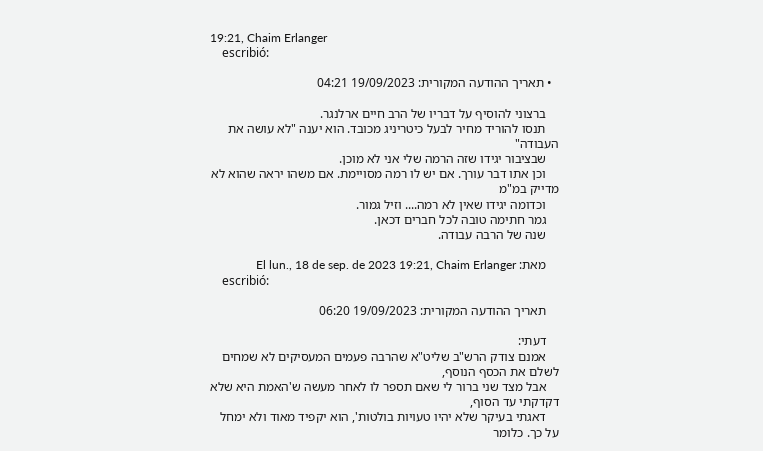19:21, Chaim Erlanger
    escribió:

  • תאריך ההודעה המקורית: 19/09/2023 04:21

    ברצוני להוסיף על דבריו של הרב חיים ארלנגר.
    תנסו להוריד מחיר לבעל כיטריניג מכובד. הוא יענה "לא עושה את העבודה"
    שבציבור יגידו שזה הרמה שלי אני לא מוכן.
    וכן אתו דבר עורך. אם יש לו רמה מסויימת. אם משהו יראה שהוא לא מדייק במ"מ
    וכדומה יגידו שאין לא רמה.... וזיל גמור.
    גמר חתימה טובה לכל חברים דכאן.
    שנה של הרבה עבודה.

    מאת: El lun., 18 de sep. de 2023 19:21, Chaim Erlanger
    escribió:

    תאריך ההודעה המקורית: 19/09/2023 06:20

    דעתי:
    אמנם צודק הרש"ב שליט"א שהרבה פעמים המעסיקים לא שמחים לשלם את הכסף הנוסף,
    אבל מצד שני ברור לי שאם תספר לו לאחר מעשה ש'האמת היא שלא דקדקתי עד הסוף,
    דאגתי בעיקר שלא יהיו טעויות בולטות', הוא יקפיד מאוד ולא ימחל על כך. כלומר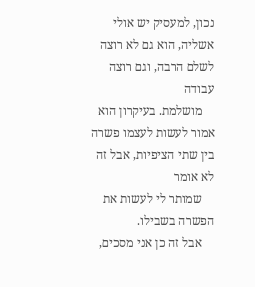נכון, למעסיק יש אולי אשליה, הוא גם לא רוצה לשלם הרבה, וגם רוצה עבודה
    מושלמת. בעיקרון הוא אמור לעשות לעצמו פשרה בין שתי הציפיות, אבל זה לא אומר
    שמותר לי לעשות את הפשרה בשבילו.
    אבל זה כן אני מסכים,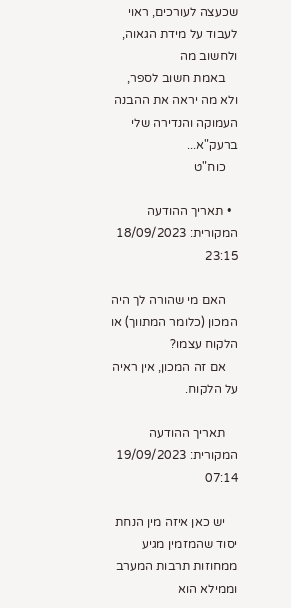שכעצה לעורכים, ראוי לעבוד על מידת הגאוה, ולחשוב מה
    באמת חשוב לספר, ולא מה יראה את ההבנה העמוקה והנדירה שלי ברעק"א...
    כוח"ט

  • תאריך ההודעה המקורית: 18/09/2023 23:15

    האם מי שהורה לך היה המכון (כלומר המתווך) או הלקוח עצמו?
    אם זה המכון, אין ראיה על הלקוח.

    תאריך ההודעה המקורית: 19/09/2023 07:14

    יש כאן איזה מין הנחת יסוד שהמזמין מגיע ממחוזות תרבות המערב וממילא הוא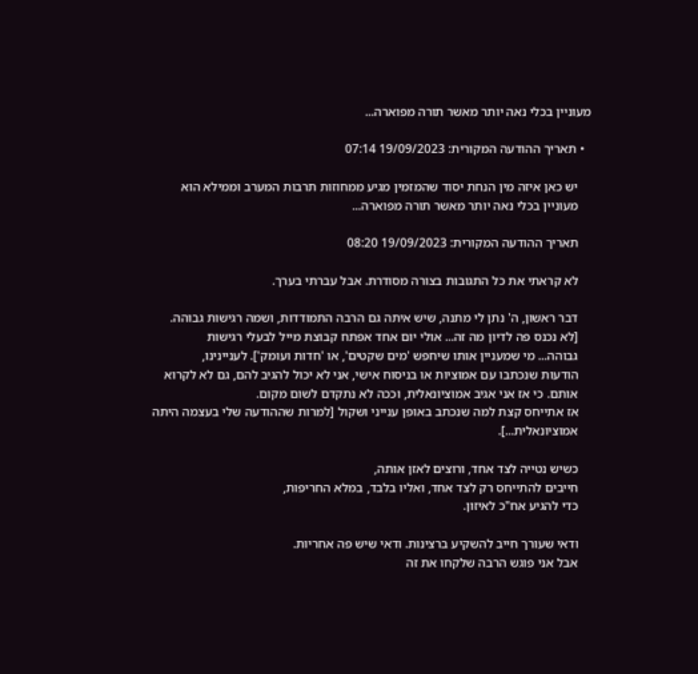מעוניין בכלי נאה יותר מאשר תורה מפוארה...

  • תאריך ההודעה המקורית: 19/09/2023 07:14

    יש כאן איזה מין הנחת יסוד שהמזמין מגיע ממחוזות תרבות המערב וממילא הוא
    מעוניין בכלי נאה יותר מאשר תורה מפוארה...

    תאריך ההודעה המקורית: 19/09/2023 08:20

    לא קראתי את כל התגובות בצורה מסודרת. אבל עברתי בערך.

    דבר ראשון, ה' נתן לי מתנה, שיש איתה גם הרבה התמודדות, ושמה רגישות גבוהה.
    [לא נכנס פה לדיון מה זה... אולי יום אחד אפתח קבוצת מייל לבעלי רגישות
    גבוהה... מי שמעניין אותו שיחפש 'מים שקטים', או 'חדות ועומק']. לעניינינו,
    הודעות שנכתבו עם אמוציות או בניסוח אישי, אני לא יכול להגיב להם, גם לא לקרוא
    אותם. כי אז אני אגיב אמוציונאלית, וככה לא נתקדם לשום מקום.
    אז אתייחס קצת למה שנכתב באופן ענייני ושקול [למרות שההודעה שלי בעצמה היתה
    אמוציונאלית...].

    כשיש נטייה לצד אחד, ורוצים לאזן אותה,
    חייבים להתייחס רק לצד אחד, ואליו בלבד, במלא החריפות,
    כדי להגיע אח"כ לאיזון.

    ודאי שעורך חייב להשקיע ברצינות. ודאי שיש פה אחריות.
    אבל אני פוגש הרבה שלקחו את זה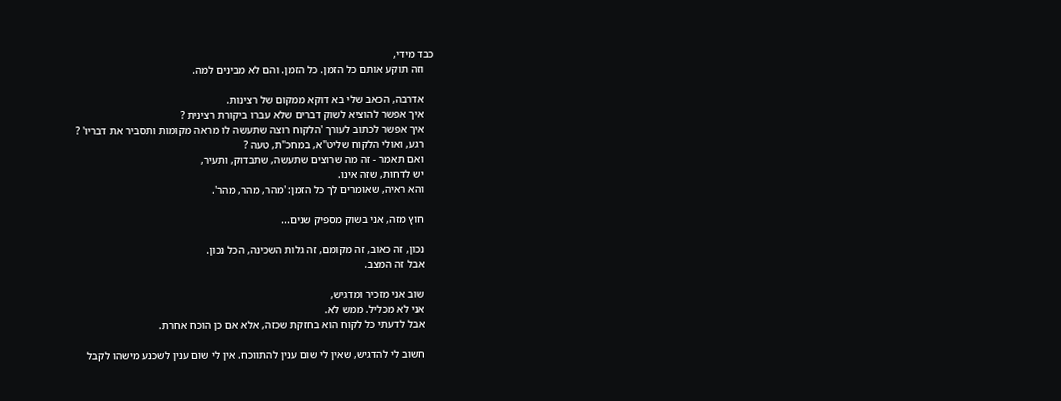כבד מידי,
    וזה תוקע אותם כל הזמן. כל הזמן. והם לא מבינים למה.

    אדרבה, הכאב שלי בא דוקא ממקום של רצינות.
    איך אפשר להוציא לשוק דברים שלא עברו ביקורת רצינית ?
    איך אפשר לכתוב לעורך 'הלקוח רוצה שתעשה לו מראה מקומות ותסביר את דבריו' ?
    רגע, ואולי הלקוח שליט"א, במחכ"ת, טעה ?
    ואם תאמר - זה מה שרוצים שתעשה, שתבדוק, ותעיר,
    יש לדחות, שזה אינו.
    והא ראיה, שאומרים לך כל הזמן: 'מהר, מהר, מהר'.

    חוץ מזה, אני בשוק מספיק שנים...

    נכון, זה כאוב, זה מקומם, זה גלות השכינה, הכל נכון.
    אבל זה המצב.

    שוב אני מזכיר ומדגיש,
    אני לא מכליל. ממש לא.
    אבל לדעתי כל לקוח הוא בחזקת שכזה, אלא אם כן הוכח אחרת.

    חשוב לי להדגיש, שאין לי שום ענין להתווכח. אין לי שום ענין לשכנע מישהו לקבל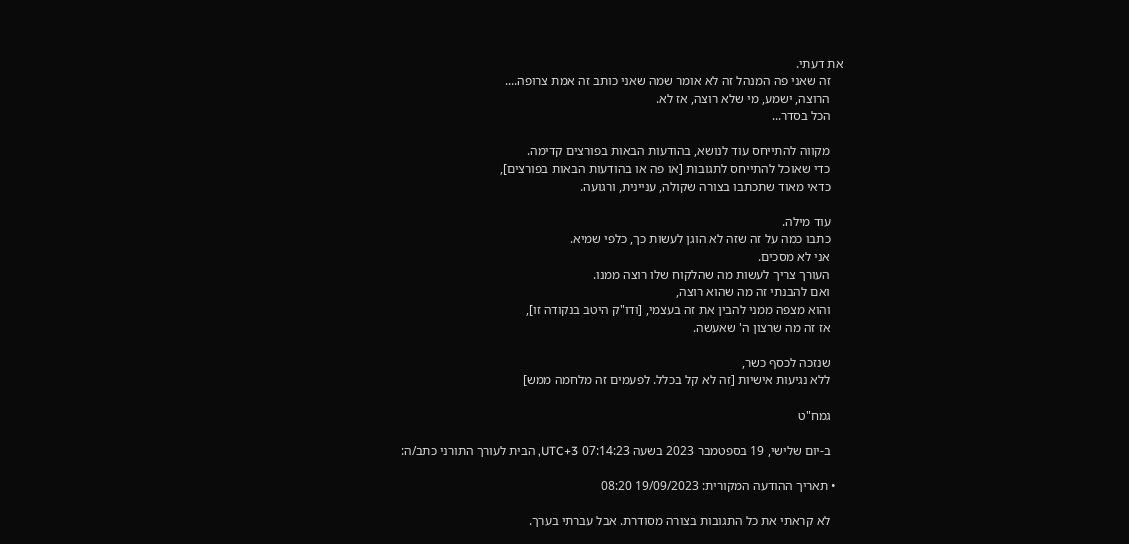את דעתי.
    זה שאני פה המנהל זה לא אומר שמה שאני כותב זה אמת צרופה....
    הרוצה, ישמע, מי שלא רוצה, אז לא.
    הכל בסדר...

    מקווה להתייחס עוד לנושא, בהודעות הבאות בפורצים קדימה.
    כדי שאוכל להתייחס לתגובות [או פה או בהודעות הבאות בפורצים],
    כדאי מאוד שתכתבו בצורה שקולה, עניינית, ורגועה.

    עוד מילה.
    כתבו כמה על זה שזה לא הוגן לעשות כך, כלפי שמיא.
    אני לא מסכים.
    העורך צריך לעשות מה שהלקוח שלו רוצה ממנו.
    ואם להבנתי זה מה שהוא רוצה,
    והוא מצפה ממני להבין את זה בעצמי, [ודו"ק היטב בנקודה זו],
    אז זה מה שרצון ה' שאעשה.

    שנזכה לכסף כשר,
    ללא נגיעות אישיות [זה לא קל בכלל. לפעמים זה מלחמה ממש]

    גמח"ט

    ב-יום שלישי, 19 בספטמבר 2023 בשעה 07:14:23 UTC+3, הבית לעורך התורני כתב/ה:

  • תאריך ההודעה המקורית: 19/09/2023 08:20

    לא קראתי את כל התגובות בצורה מסודרת. אבל עברתי בערך.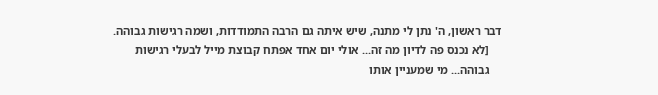דבר ראשון, ה' נתן לי מתנה, שיש איתה גם הרבה התמודדות, ושמה רגישות גבוהה.
    [לא נכנס פה לדיון מה זה... אולי יום אחד אפתח קבוצת מייל לבעלי רגישות
    גבוהה... מי שמעניין אותו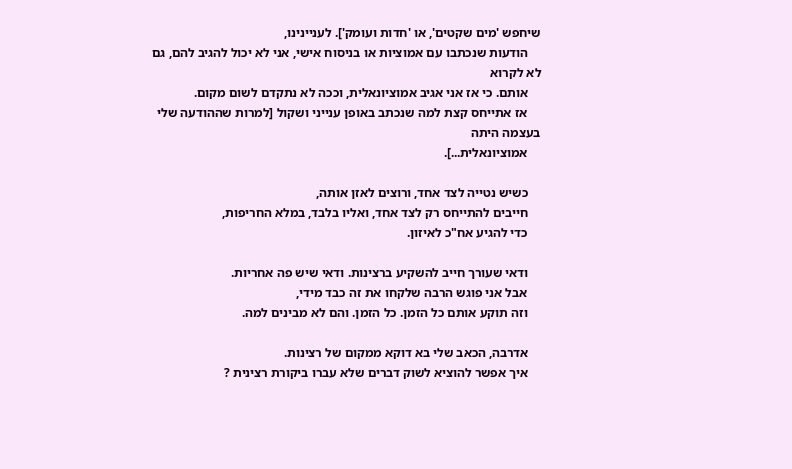שיחפש 'מים שקטים', או 'חדות ועומק']. לעניינינו,
    הודעות שנכתבו עם אמוציות או בניסוח אישי, אני לא יכול להגיב להם, גם לא לקרוא
    אותם. כי אז אני אגיב אמוציונאלית, וככה לא נתקדם לשום מקום.
    אז אתייחס קצת למה שנכתב באופן ענייני ושקול [למרות שההודעה שלי בעצמה היתה
    אמוציונאלית...].

    כשיש נטייה לצד אחד, ורוצים לאזן אותה,
    חייבים להתייחס רק לצד אחד, ואליו בלבד, במלא החריפות,
    כדי להגיע אח"כ לאיזון.

    ודאי שעורך חייב להשקיע ברצינות. ודאי שיש פה אחריות.
    אבל אני פוגש הרבה שלקחו את זה כבד מידי,
    וזה תוקע אותם כל הזמן. כל הזמן. והם לא מבינים למה.

    אדרבה, הכאב שלי בא דוקא ממקום של רצינות.
    איך אפשר להוציא לשוק דברים שלא עברו ביקורת רצינית ?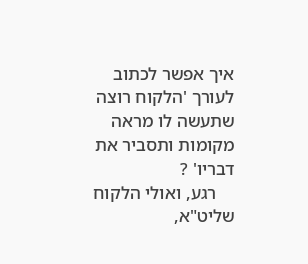איך אפשר לכתוב לעורך 'הלקוח רוצה שתעשה לו מראה מקומות ותסביר את דבריו' ?
    רגע, ואולי הלקוח שליט"א,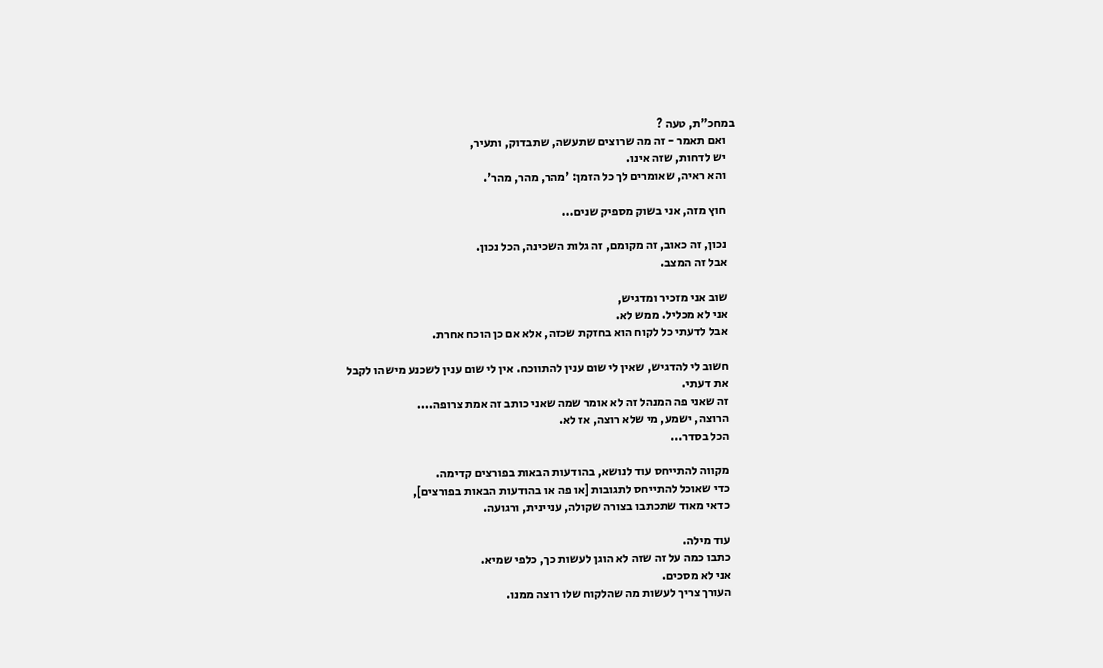במחכ"ת, טעה ?
    ואם תאמר - זה מה שרוצים שתעשה, שתבדוק, ותעיר,
    יש לדחות, שזה אינו.
    והא ראיה, שאומרים לך כל הזמן: 'מהר, מהר, מהר'.

    חוץ מזה, אני בשוק מספיק שנים...

    נכון, זה כאוב, זה מקומם, זה גלות השכינה, הכל נכון.
    אבל זה המצב.

    שוב אני מזכיר ומדגיש,
    אני לא מכליל. ממש לא.
    אבל לדעתי כל לקוח הוא בחזקת שכזה, אלא אם כן הוכח אחרת.

    חשוב לי להדגיש, שאין לי שום ענין להתווכח. אין לי שום ענין לשכנע מישהו לקבל
    את דעתי.
    זה שאני פה המנהל זה לא אומר שמה שאני כותב זה אמת צרופה....
    הרוצה, ישמע, מי שלא רוצה, אז לא.
    הכל בסדר...

    מקווה להתייחס עוד לנושא, בהודעות הבאות בפורצים קדימה.
    כדי שאוכל להתייחס לתגובות [או פה או בהודעות הבאות בפורצים],
    כדאי מאוד שתכתבו בצורה שקולה, עניינית, ורגועה.

    עוד מילה.
    כתבו כמה על זה שזה לא הוגן לעשות כך, כלפי שמיא.
    אני לא מסכים.
    העורך צריך לעשות מה שהלקוח שלו רוצה ממנו.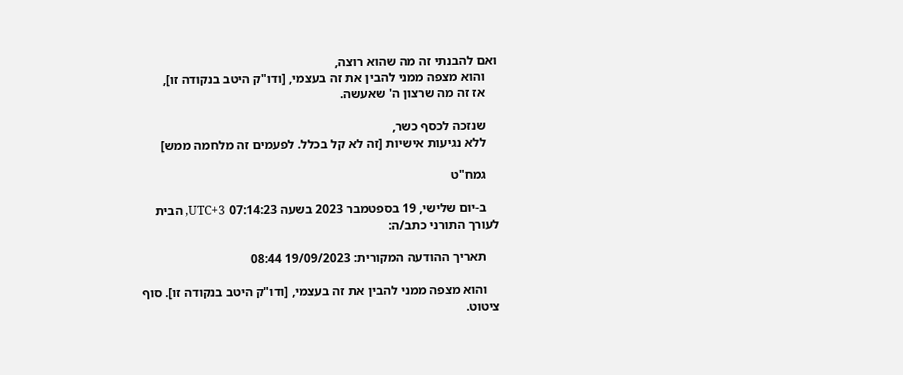ואם להבנתי זה מה שהוא רוצה,
    והוא מצפה ממני להבין את זה בעצמי, [ודו"ק היטב בנקודה זו],
    אז זה מה שרצון ה' שאעשה.

    שנזכה לכסף כשר,
    ללא נגיעות אישיות [זה לא קל בכלל. לפעמים זה מלחמה ממש]

    גמח"ט

    ב-יום שלישי, 19 בספטמבר 2023 בשעה 07:14:23 UTC+3, הבית לעורך התורני כתב/ה:

    תאריך ההודעה המקורית: 19/09/2023 08:44

    והוא מצפה ממני להבין את זה בעצמי, [ודו"ק היטב בנקודה זו]. סוף ציטוט.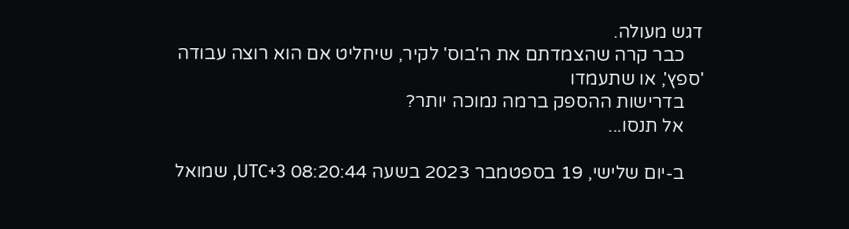דגש מעולה.
    כבר קרה שהצמדתם את ה'בוס' לקיר, שיחליט אם הוא רוצה עבודה 'ספץ', או שתעמדו
    בדרישות ההספק ברמה נמוכה יותר?
    אל תנסו...

    ב-יום שלישי, 19 בספטמבר 2023 בשעה 08:20:44 UTC+3, שמואל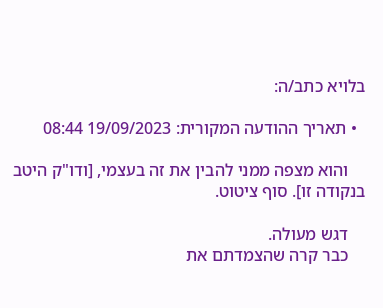בלויא כתב/ה:

  • תאריך ההודעה המקורית: 19/09/2023 08:44

    והוא מצפה ממני להבין את זה בעצמי, [ודו"ק היטב בנקודה זו]. סוף ציטוט.

    דגש מעולה.
    כבר קרה שהצמדתם את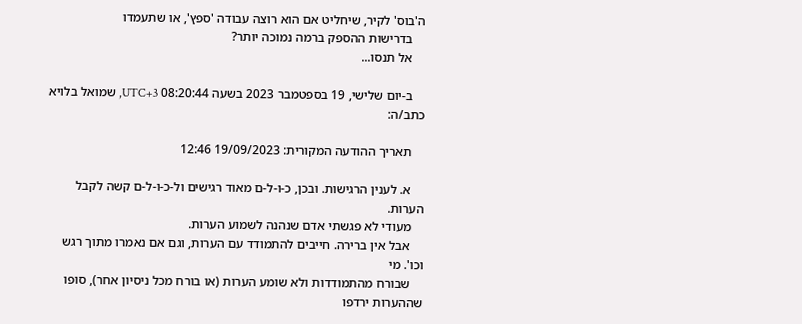ה'בוס' לקיר, שיחליט אם הוא רוצה עבודה 'ספץ', או שתעמדו
    בדרישות ההספק ברמה נמוכה יותר?
    אל תנסו...

    ב-יום שלישי, 19 בספטמבר 2023 בשעה 08:20:44 UTC+3, שמואל בלויא כתב/ה:

    תאריך ההודעה המקורית: 19/09/2023 12:46

    א. לענין הרגישות. ובכן, כ-ו-ל-ם מאוד רגישים ול-כ-ו-ל-ם קשה לקבל הערות.
    מעודי לא פגשתי אדם שנהנה לשמוע הערות.
    אבל אין ברירה. חייבים להתמודד עם הערות, וגם אם נאמרו מתוך רגש וכו'. מי
    שבורח מהתמודדות ולא שומע הערות (או בורח מכל ניסיון אחר), סופו שההערות ירדפו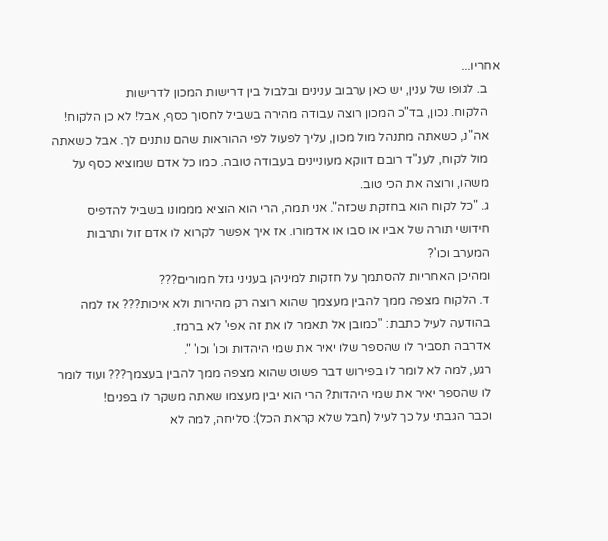אחריו...
    ב. לגופו של ענין, יש כאן ערבוב ענינים ובלבול בין דרישות המכון לדרישות
    הלקוח. נכון, בד"כ המכון רוצה עבודה מהירה בשביל לחסוך כסף, אבל! לא כן הלקוח!
    אה"נ, כשאתה מתנהל מול מכון, עליך לפעול לפי ההוראות שהם נותנים לך. אבל כשאתה
    מול לקוח, לענ"ד רובם דווקא מעוניינים בעבודה טובה. כמו כל אדם שמוציא כסף על
    משהו, ורוצה את הכי טוב.
    ג. "כל לקוח הוא בחזקת שכזה". אני תמה, הרי הוא הוציא מממונו בשביל להדפיס
    חידושי תורה של אביו או סבו או אדמורו. אז איך אפשר לקרוא לו אדם זול ותרבות
    המערב וכו'?
    ומהיכן האחריות להסתמך על חזקות למיניהן בעניני גזל חמורים???
    ד. הלקוח מצפה ממך להבין מעצמך שהוא רוצה רק מהירות ולא איכות??? אז למה
    בהודעה לעיל כתבת: "כמובן אל תאמר לו את זה אפי' לא ברמז.
    אדרבה תסביר לו שהספר שלו יאיר את שמי היהדות וכו' וכו' ".
    רגע, למה לא לומר לו בפירוש דבר פשוט שהוא מצפה ממך להבין בעצמך??? ועוד לומר
    לו שהספר יאיר את שמי היהדות? הרי הוא יבין מעצמו שאתה משקר לו בפנים!
    וכבר הגבתי על כך לעיל (חבל שלא קראת הכל): סליחה, למה לא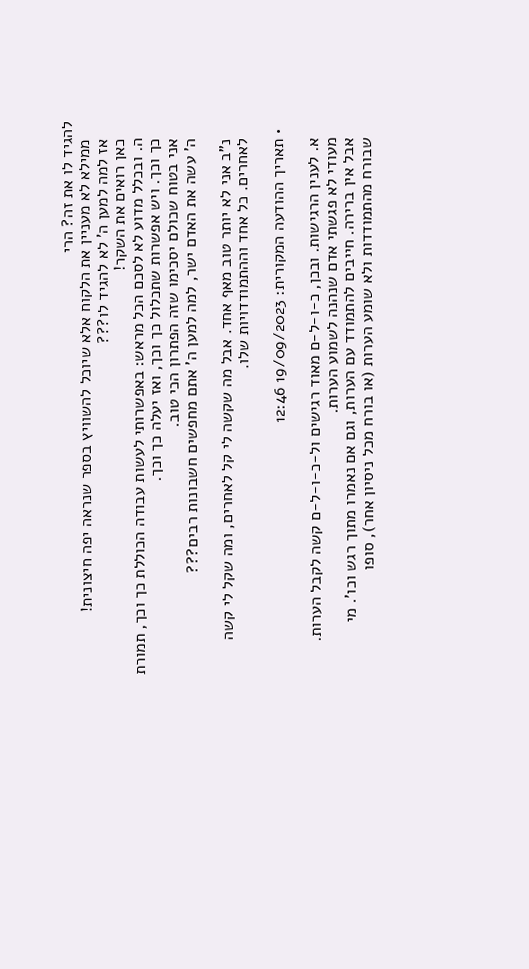להגיד לו את זה? הרי
    ממילא לא מעניין את הלקוח אלא שיוכל להשוויץ בספר שנראה יפה חיצונית!
    אז למה למען ה' לא להגיד לו???
    כאן רואים את השקר!
    ה. ובכלל מדוע לא לסכם הכל מראש: באפשרותי לעשות עבודה הכוללת כך וכך, תמורת
    כך וכך. ויש אפשרות שתכלול כך וכך, ואז יעלה כך וכך.
    אני בטוח שכולם יסכימו שזה הפתרון הכי טוב.
    ה' עשה את האדם ישר, למה למען ה' אתם מחפשים חשבונות רבים???

    נ"ב אני לא יותר טוב מאף אחד. אבל מה שקשה לי קל לאחרים, ומה שקל לי קשה
    לאחרים. כל אחד וההתמודדויות שלו.

  • תאריך ההודעה המקורית: 19/09/2023 12:46

    א. לענין הרגישות. ובכן, כ-ו-ל-ם מאוד רגישים ול-כ-ו-ל-ם קשה לקבל הערות.
    מעודי לא פגשתי אדם שנהנה לשמוע הערות.
    אבל אין ברירה. חייבים להתמודד עם הערות, וגם אם נאמרו מתוך רגש וכו'. מי
    שבורח מהתמודדות ולא שומע הערות (או בורח מכל ניסיון אחר), סופו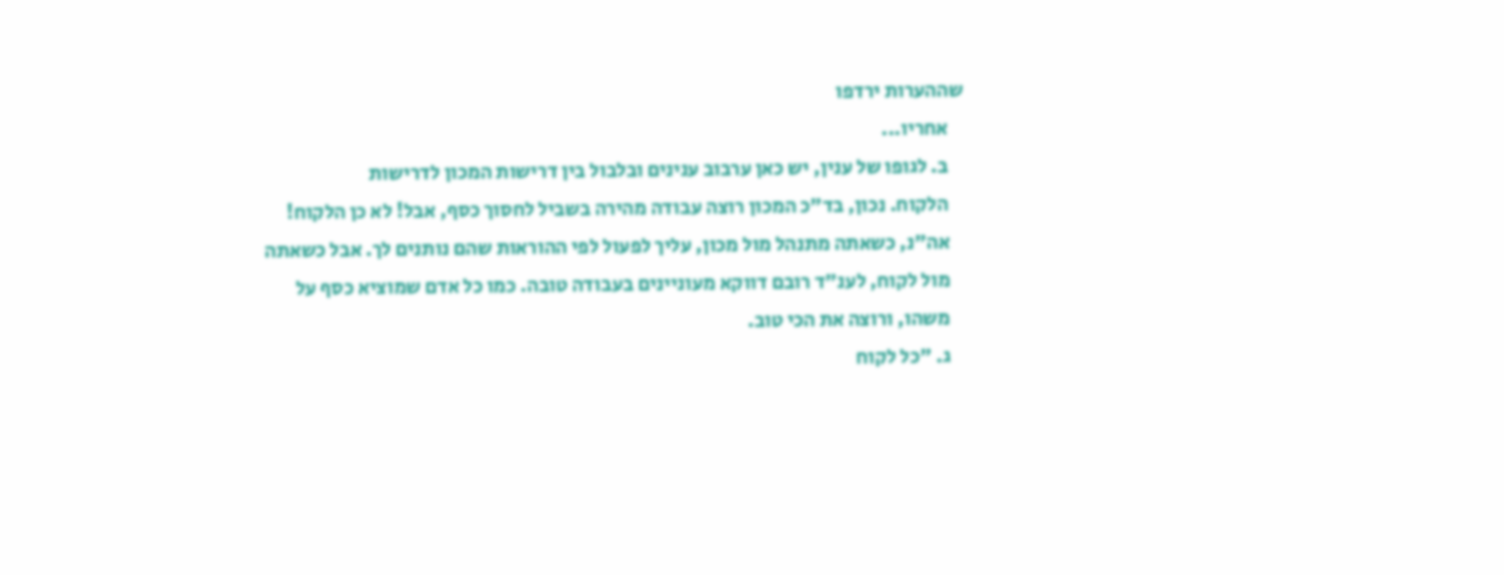שההערות ירדפו
    אחריו...
    ב. לגופו של ענין, יש כאן ערבוב ענינים ובלבול בין דרישות המכון לדרישות
    הלקוח. נכון, בד"כ המכון רוצה עבודה מהירה בשביל לחסוך כסף, אבל! לא כן הלקוח!
    אה"נ, כשאתה מתנהל מול מכון, עליך לפעול לפי ההוראות שהם נותנים לך. אבל כשאתה
    מול לקוח, לענ"ד רובם דווקא מעוניינים בעבודה טובה. כמו כל אדם שמוציא כסף על
    משהו, ורוצה את הכי טוב.
    ג. "כל לקוח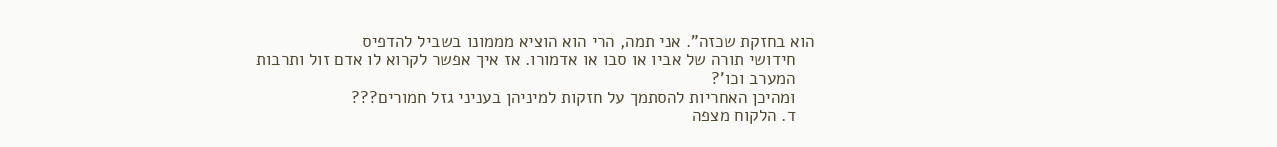הוא בחזקת שכזה". אני תמה, הרי הוא הוציא מממונו בשביל להדפיס
    חידושי תורה של אביו או סבו או אדמורו. אז איך אפשר לקרוא לו אדם זול ותרבות
    המערב וכו'?
    ומהיכן האחריות להסתמך על חזקות למיניהן בעניני גזל חמורים???
    ד. הלקוח מצפה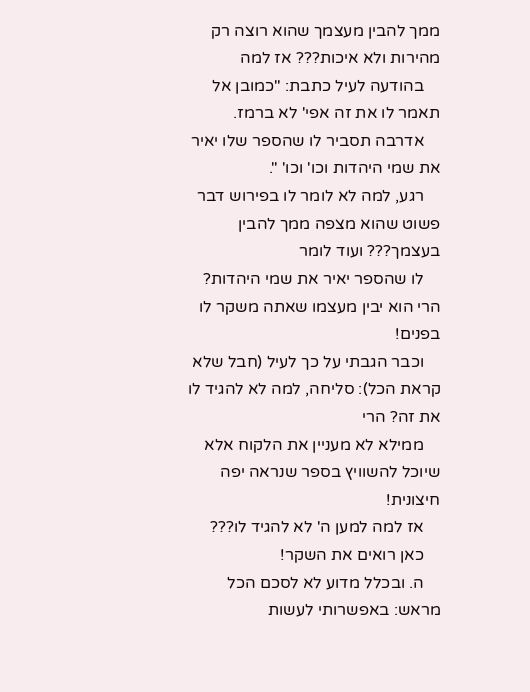ממך להבין מעצמך שהוא רוצה רק מהירות ולא איכות??? אז למה
    בהודעה לעיל כתבת: "כמובן אל תאמר לו את זה אפי' לא ברמז.
    אדרבה תסביר לו שהספר שלו יאיר את שמי היהדות וכו' וכו' ".
    רגע, למה לא לומר לו בפירוש דבר פשוט שהוא מצפה ממך להבין בעצמך??? ועוד לומר
    לו שהספר יאיר את שמי היהדות? הרי הוא יבין מעצמו שאתה משקר לו בפנים!
    וכבר הגבתי על כך לעיל (חבל שלא קראת הכל): סליחה, למה לא להגיד לו את זה? הרי
    ממילא לא מעניין את הלקוח אלא שיוכל להשוויץ בספר שנראה יפה חיצונית!
    אז למה למען ה' לא להגיד לו???
    כאן רואים את השקר!
    ה. ובכלל מדוע לא לסכם הכל מראש: באפשרותי לעשות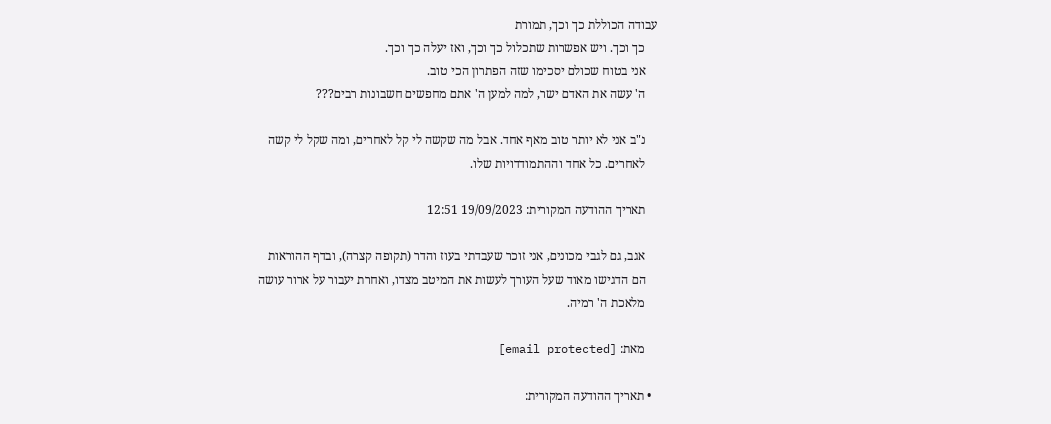עבודה הכוללת כך וכך, תמורת
    כך וכך. ויש אפשרות שתכלול כך וכך, ואז יעלה כך וכך.
    אני בטוח שכולם יסכימו שזה הפתרון הכי טוב.
    ה' עשה את האדם ישר, למה למען ה' אתם מחפשים חשבונות רבים???

    נ"ב אני לא יותר טוב מאף אחד. אבל מה שקשה לי קל לאחרים, ומה שקל לי קשה
    לאחרים. כל אחד וההתמודדויות שלו.

    תאריך ההודעה המקורית: 19/09/2023 12:51

    אגב, גם לגבי מכונים, אני זוכר שעבדתי בעוז והדר (תקופה קצרה), ובדף ההוראות
    הם הדגישו מאוד שעל העורך לעשות את המיטב מצדו, ואחרת יעבור על ארור עושה
    מלאכת ה' רמיה.

    מאת: [email protected]

  • תאריך ההודעה המקורית: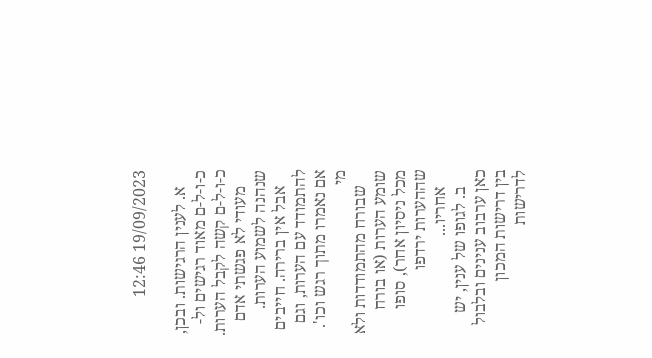19/09/2023 12:46

    א. לענין הרגישות. ובכן, כ-ו-ל-ם מאוד רגישים ול-כ-ו-ל-ם קשה לקבל הערות.
    מעודי לא פגשתי אדם שנהנה לשמוע הערות.
    אבל אין ברירה. חייבים להתמודד עם הערות, וגם אם נאמרו מתוך רגש וכו'. מי
    שבורח מהתמודדות ולא שומע הערות (או בורח מכל ניסיון אחר), סופו שההערות ירדפו
    אחריו...
    ב. לגופו של ענין, יש כאן ערבוב ענינים ובלבול בין דרישות המכון לדרישות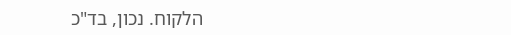הלקוח. נכון, בד"כ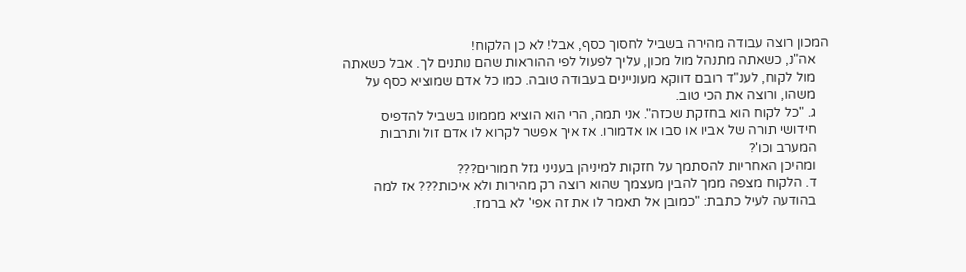המכון רוצה עבודה מהירה בשביל לחסוך כסף, אבל! לא כן הלקוח!
    אה"נ, כשאתה מתנהל מול מכון, עליך לפעול לפי ההוראות שהם נותנים לך. אבל כשאתה
    מול לקוח, לענ"ד רובם דווקא מעוניינים בעבודה טובה. כמו כל אדם שמוציא כסף על
    משהו, ורוצה את הכי טוב.
    ג. "כל לקוח הוא בחזקת שכזה". אני תמה, הרי הוא הוציא מממונו בשביל להדפיס
    חידושי תורה של אביו או סבו או אדמורו. אז איך אפשר לקרוא לו אדם זול ותרבות
    המערב וכו'?
    ומהיכן האחריות להסתמך על חזקות למיניהן בעניני גזל חמורים???
    ד. הלקוח מצפה ממך להבין מעצמך שהוא רוצה רק מהירות ולא איכות??? אז למה
    בהודעה לעיל כתבת: "כמובן אל תאמר לו את זה אפי' לא ברמז.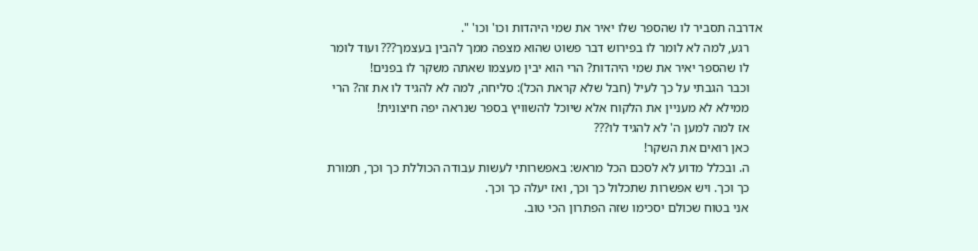אדרבה תסביר לו שהספר שלו יאיר את שמי היהדות וכו' וכו' ".
    רגע, למה לא לומר לו בפירוש דבר פשוט שהוא מצפה ממך להבין בעצמך??? ועוד לומר
    לו שהספר יאיר את שמי היהדות? הרי הוא יבין מעצמו שאתה משקר לו בפנים!
    וכבר הגבתי על כך לעיל (חבל שלא קראת הכל): סליחה, למה לא להגיד לו את זה? הרי
    ממילא לא מעניין את הלקוח אלא שיוכל להשוויץ בספר שנראה יפה חיצונית!
    אז למה למען ה' לא להגיד לו???
    כאן רואים את השקר!
    ה. ובכלל מדוע לא לסכם הכל מראש: באפשרותי לעשות עבודה הכוללת כך וכך, תמורת
    כך וכך. ויש אפשרות שתכלול כך וכך, ואז יעלה כך וכך.
    אני בטוח שכולם יסכימו שזה הפתרון הכי טוב.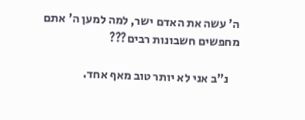ה' עשה את האדם ישר, למה למען ה' אתם מחפשים חשבונות רבים???

    נ"ב אני לא יותר טוב מאף אחד.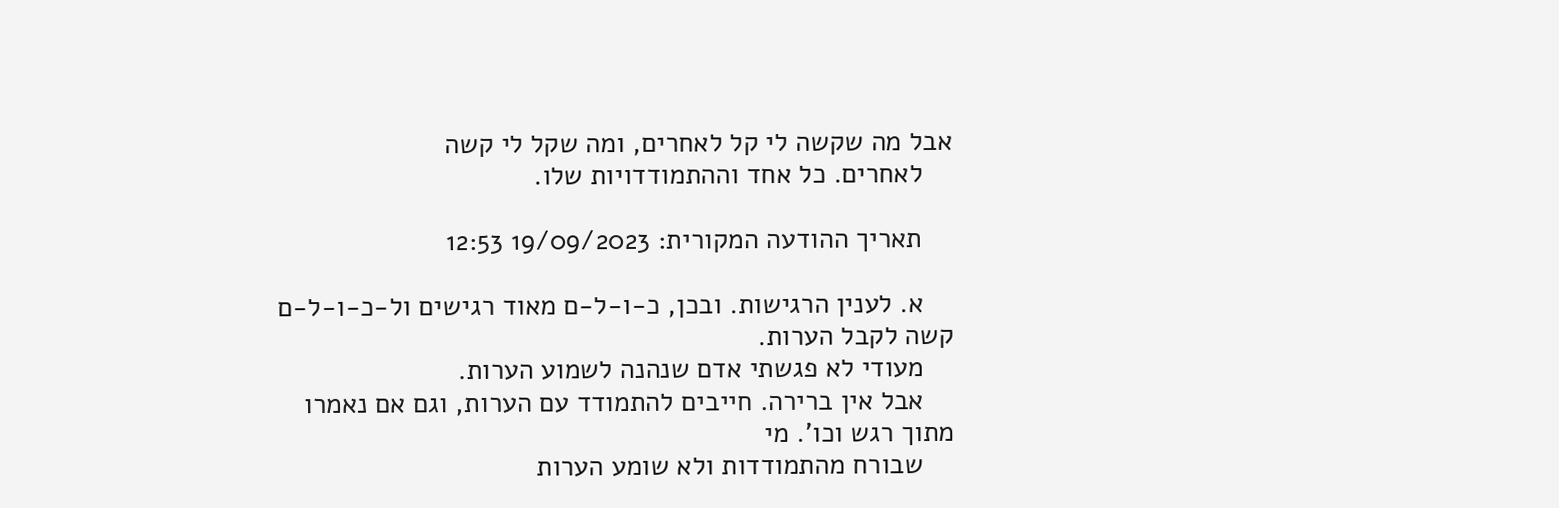אבל מה שקשה לי קל לאחרים, ומה שקל לי קשה
    לאחרים. כל אחד וההתמודדויות שלו.

    תאריך ההודעה המקורית: 19/09/2023 12:53

    א. לענין הרגישות. ובכן, כ-ו-ל-ם מאוד רגישים ול-כ-ו-ל-ם קשה לקבל הערות.
    מעודי לא פגשתי אדם שנהנה לשמוע הערות.
    אבל אין ברירה. חייבים להתמודד עם הערות, וגם אם נאמרו מתוך רגש וכו'. מי
    שבורח מהתמודדות ולא שומע הערות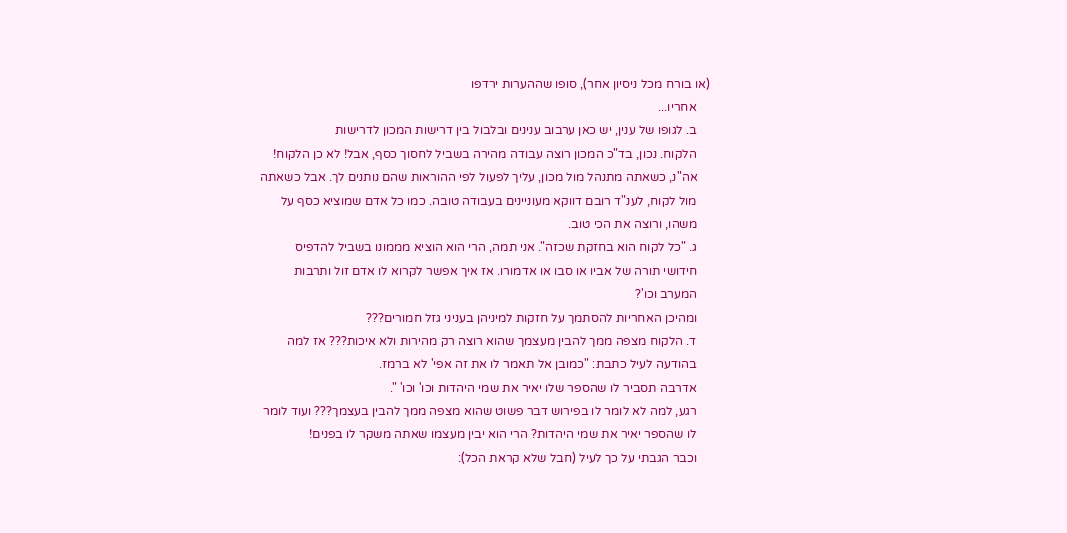(או בורח מכל ניסיון אחר), סופו שההערות ירדפו
    אחריו...
    ב. לגופו של ענין, יש כאן ערבוב ענינים ובלבול בין דרישות המכון לדרישות
    הלקוח. נכון, בד"כ המכון רוצה עבודה מהירה בשביל לחסוך כסף, אבל! לא כן הלקוח!
    אה"נ, כשאתה מתנהל מול מכון, עליך לפעול לפי ההוראות שהם נותנים לך. אבל כשאתה
    מול לקוח, לענ"ד רובם דווקא מעוניינים בעבודה טובה. כמו כל אדם שמוציא כסף על
    משהו, ורוצה את הכי טוב.
    ג. "כל לקוח הוא בחזקת שכזה". אני תמה, הרי הוא הוציא מממונו בשביל להדפיס
    חידושי תורה של אביו או סבו או אדמורו. אז איך אפשר לקרוא לו אדם זול ותרבות
    המערב וכו'?
    ומהיכן האחריות להסתמך על חזקות למיניהן בעניני גזל חמורים???
    ד. הלקוח מצפה ממך להבין מעצמך שהוא רוצה רק מהירות ולא איכות??? אז למה
    בהודעה לעיל כתבת: "כמובן אל תאמר לו את זה אפי' לא ברמז.
    אדרבה תסביר לו שהספר שלו יאיר את שמי היהדות וכו' וכו' ".
    רגע, למה לא לומר לו בפירוש דבר פשוט שהוא מצפה ממך להבין בעצמך??? ועוד לומר
    לו שהספר יאיר את שמי היהדות? הרי הוא יבין מעצמו שאתה משקר לו בפנים!
    וכבר הגבתי על כך לעיל (חבל שלא קראת הכל):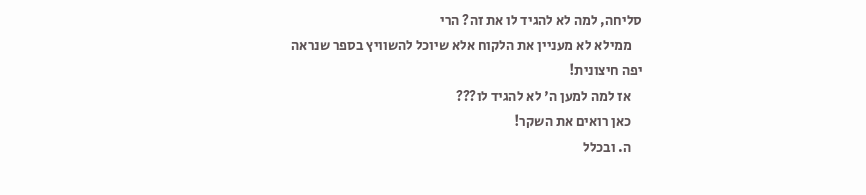סליחה, למה לא להגיד לו את זה? הרי
    ממילא לא מעניין את הלקוח אלא שיוכל להשוויץ בספר שנראה יפה חיצונית!
    אז למה למען ה' לא להגיד לו???
    כאן רואים את השקר!
    ה. ובכלל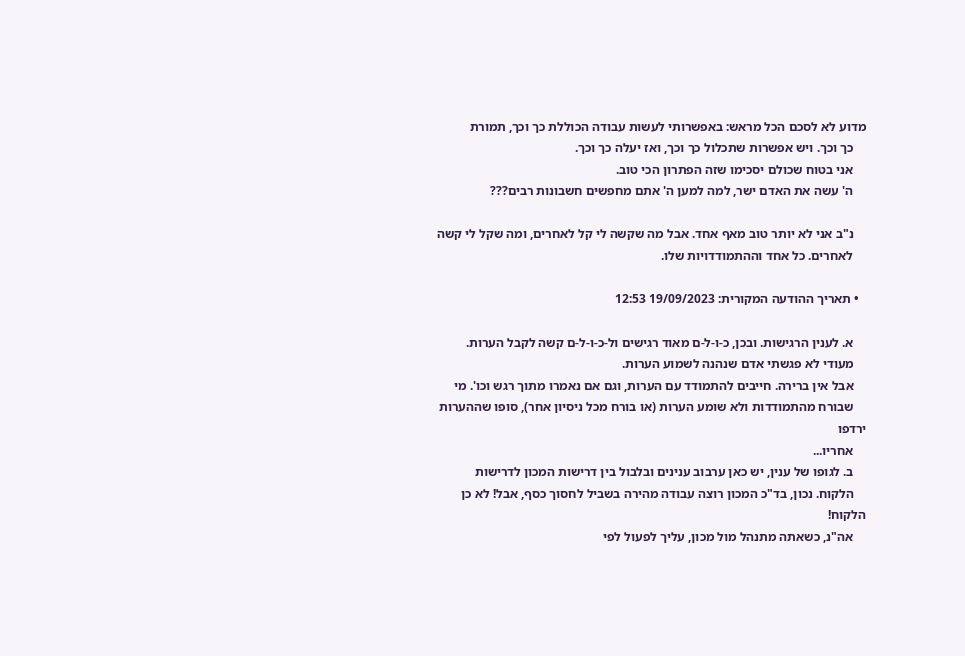מדוע לא לסכם הכל מראש: באפשרותי לעשות עבודה הכוללת כך וכך, תמורת
    כך וכך. ויש אפשרות שתכלול כך וכך, ואז יעלה כך וכך.
    אני בטוח שכולם יסכימו שזה הפתרון הכי טוב.
    ה' עשה את האדם ישר, למה למען ה' אתם מחפשים חשבונות רבים???

    נ"ב אני לא יותר טוב מאף אחד. אבל מה שקשה לי קל לאחרים, ומה שקל לי קשה
    לאחרים. כל אחד וההתמודדויות שלו.

  • תאריך ההודעה המקורית: 19/09/2023 12:53

    א. לענין הרגישות. ובכן, כ-ו-ל-ם מאוד רגישים ול-כ-ו-ל-ם קשה לקבל הערות.
    מעודי לא פגשתי אדם שנהנה לשמוע הערות.
    אבל אין ברירה. חייבים להתמודד עם הערות, וגם אם נאמרו מתוך רגש וכו'. מי
    שבורח מהתמודדות ולא שומע הערות (או בורח מכל ניסיון אחר), סופו שההערות ירדפו
    אחריו...
    ב. לגופו של ענין, יש כאן ערבוב ענינים ובלבול בין דרישות המכון לדרישות
    הלקוח. נכון, בד"כ המכון רוצה עבודה מהירה בשביל לחסוך כסף, אבל! לא כן הלקוח!
    אה"נ, כשאתה מתנהל מול מכון, עליך לפעול לפי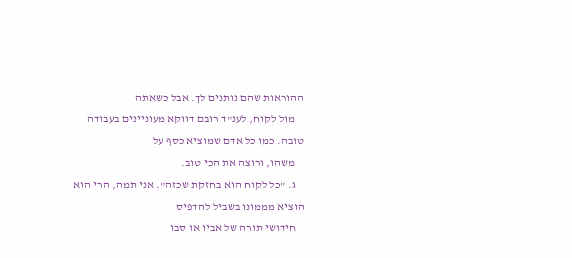ההוראות שהם נותנים לך. אבל כשאתה
    מול לקוח, לענ"ד רובם דווקא מעוניינים בעבודה טובה. כמו כל אדם שמוציא כסף על
    משהו, ורוצה את הכי טוב.
    ג. "כל לקוח הוא בחזקת שכזה". אני תמה, הרי הוא הוציא מממונו בשביל להדפיס
    חידושי תורה של אביו או סבו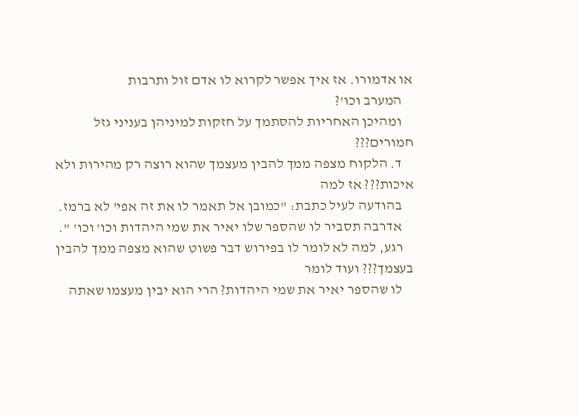או אדמורו. אז איך אפשר לקרוא לו אדם זול ותרבות
    המערב וכו'?
    ומהיכן האחריות להסתמך על חזקות למיניהן בעניני גזל חמורים???
    ד. הלקוח מצפה ממך להבין מעצמך שהוא רוצה רק מהירות ולא איכות??? אז למה
    בהודעה לעיל כתבת: "כמובן אל תאמר לו את זה אפי' לא ברמז.
    אדרבה תסביר לו שהספר שלו יאיר את שמי היהדות וכו' וכו' ".
    רגע, למה לא לומר לו בפירוש דבר פשוט שהוא מצפה ממך להבין בעצמך??? ועוד לומר
    לו שהספר יאיר את שמי היהדות? הרי הוא יבין מעצמו שאתה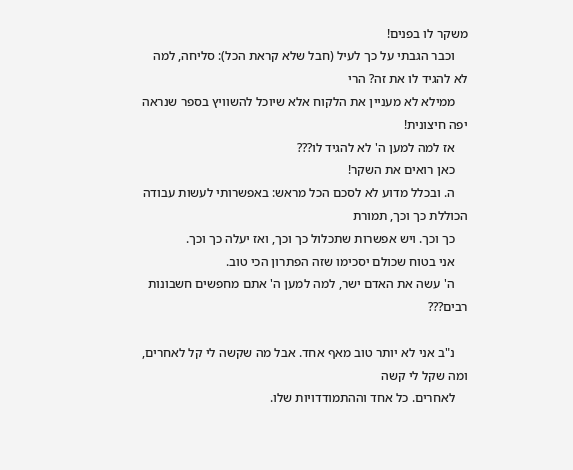משקר לו בפנים!
    וכבר הגבתי על כך לעיל (חבל שלא קראת הכל): סליחה, למה לא להגיד לו את זה? הרי
    ממילא לא מעניין את הלקוח אלא שיוכל להשוויץ בספר שנראה יפה חיצונית!
    אז למה למען ה' לא להגיד לו???
    כאן רואים את השקר!
    ה. ובכלל מדוע לא לסכם הכל מראש: באפשרותי לעשות עבודה הכוללת כך וכך, תמורת
    כך וכך. ויש אפשרות שתכלול כך וכך, ואז יעלה כך וכך.
    אני בטוח שכולם יסכימו שזה הפתרון הכי טוב.
    ה' עשה את האדם ישר, למה למען ה' אתם מחפשים חשבונות רבים???

    נ"ב אני לא יותר טוב מאף אחד. אבל מה שקשה לי קל לאחרים, ומה שקל לי קשה
    לאחרים. כל אחד וההתמודדויות שלו.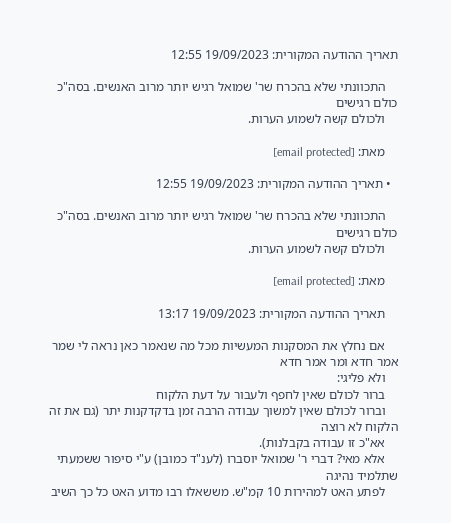תאריך ההודעה המקורית: 19/09/2023 12:55

    התכוונתי שלא בהכרח שר' שמואל רגיש יותר מרוב האנשים. בסה"כ כולם רגישים
    ולכולם קשה לשמוע הערות.

    מאת: [email protected]

  • תאריך ההודעה המקורית: 19/09/2023 12:55

    התכוונתי שלא בהכרח שר' שמואל רגיש יותר מרוב האנשים. בסה"כ כולם רגישים
    ולכולם קשה לשמוע הערות.

    מאת: [email protected]

    תאריך ההודעה המקורית: 19/09/2023 13:17

    אם נחלץ את המסקנות המעשיות מכל מה שנאמר כאן נראה לי שמר אמר חדא ומר אמר חדא
    ולא פליגי:
    ברור לכולם שאין לחפף ולעבור על דעת הלקוח
    וברור לכולם שאין למשוך עבודה הרבה זמן בדקדקנות יתר (גם את זה הלקוח לא רוצה
    אא"כ זו עבודה בקבלנות).
    אלא מאי? דברי ר' שמואל יוסברו (לענ"ד כמובן) ע"י סיפור ששמעתי שתלמיד נהיגה
    לפתע האט למהירות 10 קמ"ש. מששאלו רבו מדוע האט כל כך השיב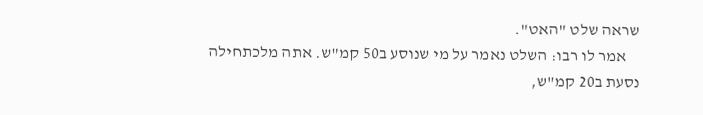שראה שלט "האט".
    אמר לו רבו: השלט נאמר על מי שנוסע ב50 קמ"ש. אתה מלכתחילה נסעת ב20 קמ"ש,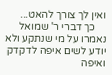ואין לך צורך להאט...
    כך דברי ר' שמואל נאמרו על מי שנתקע ולא יודע לשים איפה לדקדק ואיפה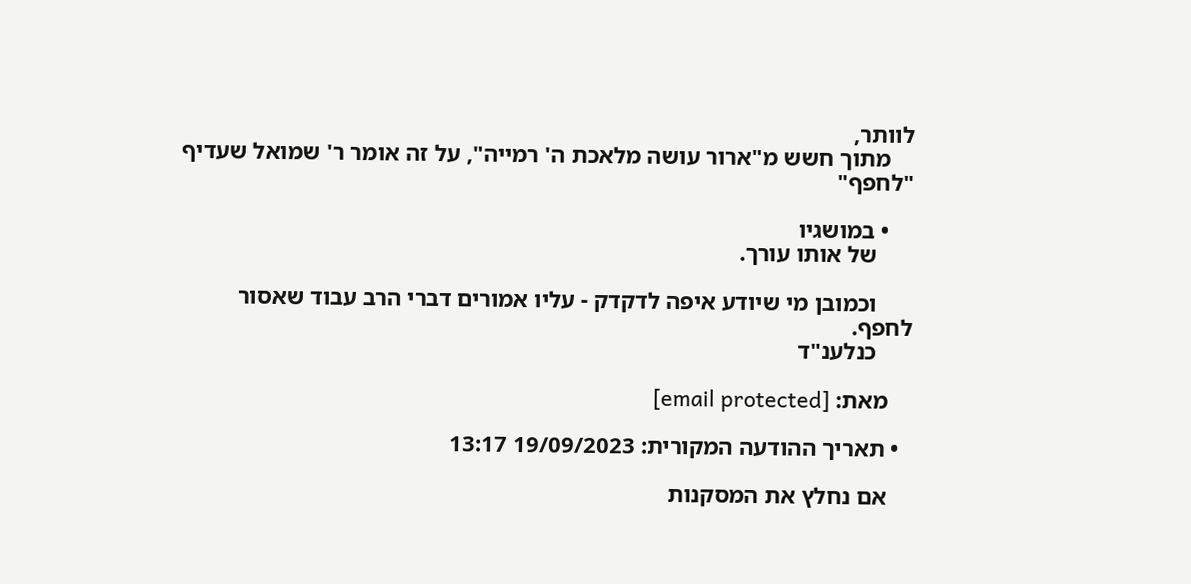לוותר,
    מתוך חשש מ"ארור עושה מלאכת ה' רמייה", על זה אומר ר' שמואל שעדיף "לחפף"

    • במושגיו
      של אותו עורך.

      וכמובן מי שיודע איפה לדקדק - עליו אמורים דברי הרב עבוד שאסור לחפף.
      כנלענ"ד

    מאת: [email protected]

  • תאריך ההודעה המקורית: 19/09/2023 13:17

    אם נחלץ את המסקנות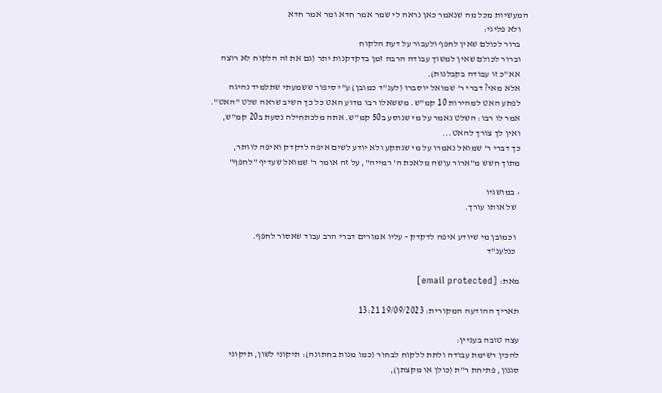המעשיות מכל מה שנאמר כאן נראה לי שמר אמר חדא ומר אמר חדא
    ולא פליגי:
    ברור לכולם שאין לחפף ולעבור על דעת הלקוח
    וברור לכולם שאין למשוך עבודה הרבה זמן בדקדקנות יתר (גם את זה הלקוח לא רוצה
    אא"כ זו עבודה בקבלנות).
    אלא מאי? דברי ר' שמואל יוסברו (לענ"ד כמובן) ע"י סיפור ששמעתי שתלמיד נהיגה
    לפתע האט למהירות 10 קמ"ש. מששאלו רבו מדוע האט כל כך השיב שראה שלט "האט".
    אמר לו רבו: השלט נאמר על מי שנוסע ב50 קמ"ש. אתה מלכתחילה נסעת ב20 קמ"ש,
    ואין לך צורך להאט...
    כך דברי ר' שמואל נאמרו על מי שנתקע ולא יודע לשים איפה לדקדק ואיפה לוותר,
    מתוך חשש מ"ארור עושה מלאכת ה' רמייה", על זה אומר ר' שמואל שעדיף "לחפף"

    • במושגיו
      של אותו עורך.

      וכמובן מי שיודע איפה לדקדק - עליו אמורים דברי הרב עבוד שאסור לחפף.
      כנלענ"ד

    מאת: [email protected]

    תאריך ההודעה המקורית: 19/09/2023 13:21

    עצה טובה בעניין:
    להכין רשימת עבודה ולתת ללקוח לבחור (כמו מנות בחתונה): תיקוני לשון, תיקוני
    סגנון, פתיחת ר"ת (כולן או מקצתן),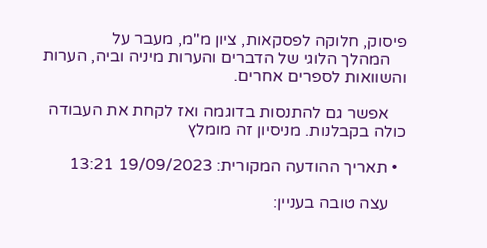פיסוק, חלוקה לפסקאות, ציון מ"מ, מעבר על
    המהלך הלוגי של הדברים והערות מיניה וביה, הערות והשוואות לספרים אחרים.

    אפשר גם להתנסות בדוגמה ואז לקחת את העבודה כולה בקבלנות. מניסיון זה מומלץ

  • תאריך ההודעה המקורית: 19/09/2023 13:21

    עצה טובה בעניין: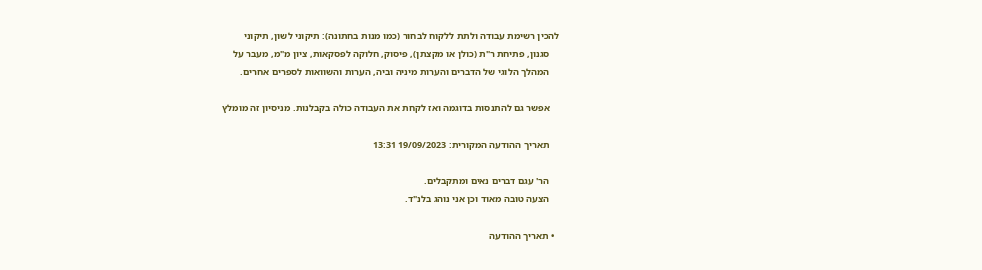להכין רשימת עבודה ולתת ללקוח לבחור (כמו מנות בחתונה): תיקוני לשון, תיקוני
    סגנון, פתיחת ר"ת (כולן או מקצתן), פיסוק, חלוקה לפסקאות, ציון מ"מ, מעבר על
    המהלך הלוגי של הדברים והערות מיניה וביה, הערות והשוואות לספרים אחרים.

    אפשר גם להתנסות בדוגמה ואז לקחת את העבודה כולה בקבלנות. מניסיון זה מומלץ

    תאריך ההודעה המקורית: 19/09/2023 13:31

    הר' עגם דברים נאים ומתקבלים.
    הצעה טובה מאוד וכן אני נוהג בלנ"ד.

  • תאריך ההודעה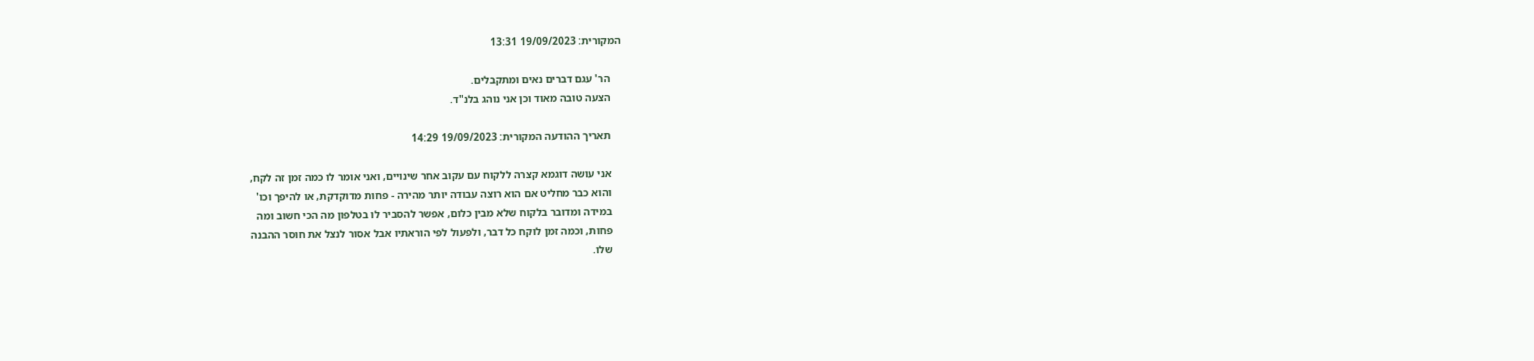המקורית: 19/09/2023 13:31

    הר' עגם דברים נאים ומתקבלים.
    הצעה טובה מאוד וכן אני נוהג בלנ"ד.

    תאריך ההודעה המקורית: 19/09/2023 14:29

    אני עושה דוגמא קצרה ללקוח עם עקוב אחר שינויים, ואני אומר לו כמה זמן זה לקח,
    והוא כבר מחליט אם הוא רוצה עבודה יותר מהירה - פחות מדוקדקת, או להיפך וכו'
    במידה ומדובר בלקוח שלא מבין כלום, אפשר להסביר לו בטלפון מה הכי חשוב ומה
    פחות, וכמה זמן לוקח כל דבר, ולפעול לפי הוראתיו אבל אסור לנצל את חוסר ההבנה
    שלו.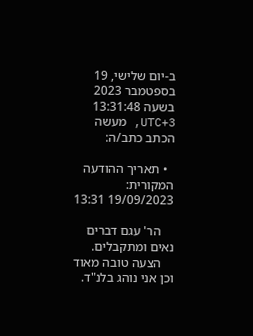ב-יום שלישי, 19 בספטמבר 2023 בשעה 13:31:48 UTC+3, מעשה הכתב כתב/ה:

  • תאריך ההודעה המקורית: 19/09/2023 13:31

    הר' עגם דברים נאים ומתקבלים.
    הצעה טובה מאוד וכן אני נוהג בלנ"ד.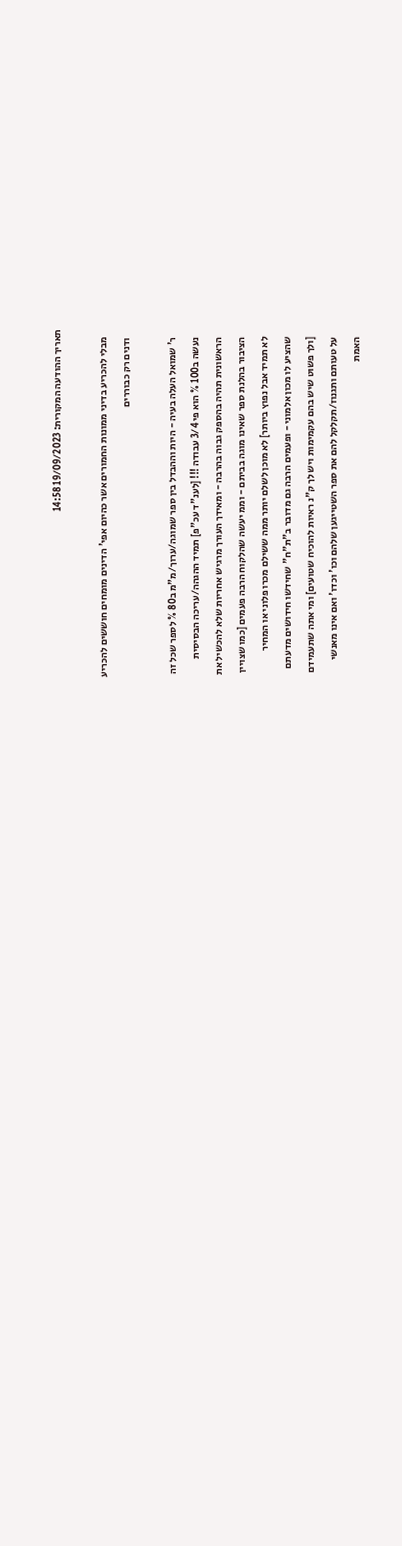תאריך ההודעה המקורית: 19/09/2023 14:58

    מבלי להכריע בדיני ממונות החמורים אשר כהיום אפי' הדינים מומחים חוששים להכריע
    ודנים רק כבוררים

    ר' שמואל העלה בעיה - היות וההבדל בין ספר שמוגה/ערוך/מ"מ ב80 % לספר שכל זה
    נעשה ב100 % הוא פי 3/4 עבודה !!! [לענ"ד עכ"פ] תמיד ההגהה/עריכה הבסיסית
    הראשונית תהיה בהספק גבוה בהרבה - ומאידך העורך מרגיש אחריות שלא להכשיל את
    הציבור בהלנת ספר שאינו מוגה בביתם - וממ יעשה שהלקוח הרבה פעמים [כמו שצויין
    לא תמיד אבל נפוץ ביותר] לא מוכן לשלם יותר ממה ששילם מכרו פלוני או המחיר
    שהציע לו מכון אלמוני - ופעמים הרבה גם מדובר ב"ת"ח" שחידשו חידושים מדעתם
    [ולך פשוט שיש בהם עקמימות ויש לך ק"נ ראיות להוכיח שטועים] ומי אתה שתעמידם
    על טעותם ותגנוז/תקלקל להם את ספר השטייגען שלהם וכו' וכדו' ואם אינו מאנשי
    האמת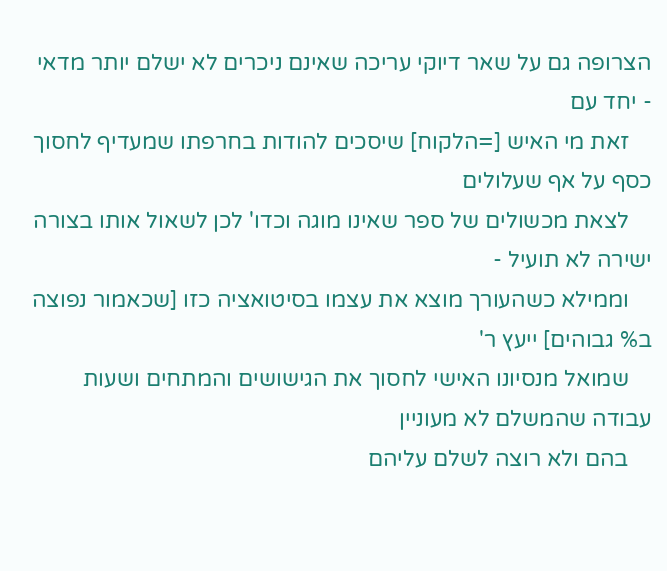הצרופה גם על שאר דיוקי עריכה שאינם ניכרים לא ישלם יותר מדאי - יחד עם
    זאת מי האיש [=הלקוח] שיסכים להודות בחרפתו שמעדיף לחסוך כסף על אף שעלולים
    לצאת מכשולים של ספר שאינו מוגה וכדו' לכן לשאול אותו בצורה ישירה לא תועיל -
    וממילא כשהעורך מוצא את עצמו בסיטואציה כזו [שכאמור נפוצה ב% גבוהים] ייעץ ר'
    שמואל מנסיונו האישי לחסוך את הגישושים והמתחים ושעות עבודה שהמשלם לא מעוניין
    בהם ולא רוצה לשלם עליהם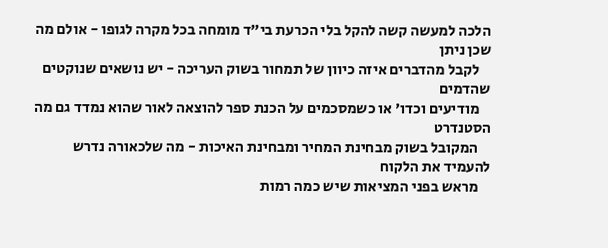הלכה למעשה קשה להקל בלי הכרעת בי"ד מומחה בכל מקרה לגופו - אולם מה שכן ניתן
    לקבל מהדברים איזה כיוון של תמחור בשוק העריכה - יש נושאים שנוקטים שהדמים
    מודיעים וכדו' או כשמסכמים על הכנת ספר להוצאה לאור שהוא נמדד גם מה הסטנדרט
    המקובל בשוק מבחינת המחיר ומבחינת האיכות - מה שלכאורה נדרש להעמיד את הלקוח
    מראש בפני המציאות שיש כמה רמות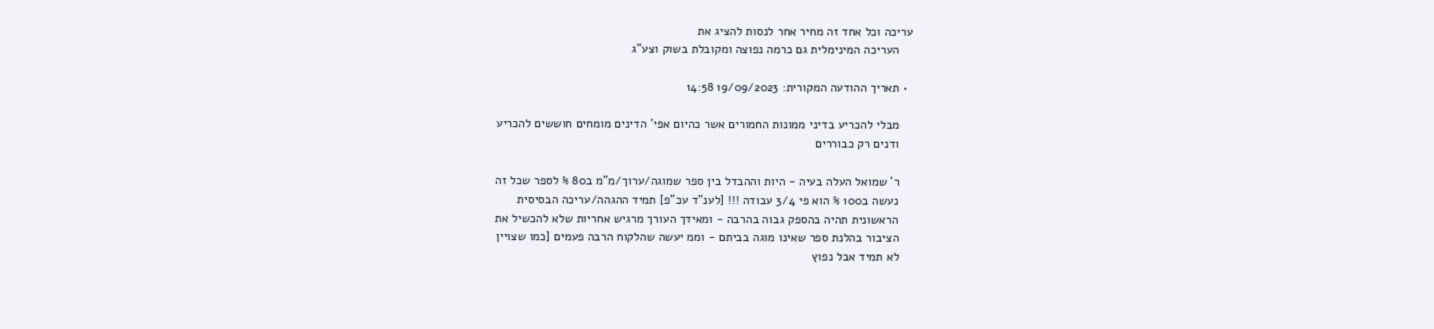עריכה וכל אחד זה מחיר אחר לנסות להציג את
    העריכה המינימלית גם כרמה נפוצה ומקובלת בשוק וצע"ג

  • תאריך ההודעה המקורית: 19/09/2023 14:58

    מבלי להכריע בדיני ממונות החמורים אשר כהיום אפי' הדינים מומחים חוששים להכריע
    ודנים רק כבוררים

    ר' שמואל העלה בעיה - היות וההבדל בין ספר שמוגה/ערוך/מ"מ ב80 % לספר שכל זה
    נעשה ב100 % הוא פי 3/4 עבודה !!! [לענ"ד עכ"פ] תמיד ההגהה/עריכה הבסיסית
    הראשונית תהיה בהספק גבוה בהרבה - ומאידך העורך מרגיש אחריות שלא להכשיל את
    הציבור בהלנת ספר שאינו מוגה בביתם - וממ יעשה שהלקוח הרבה פעמים [כמו שצויין
    לא תמיד אבל נפוץ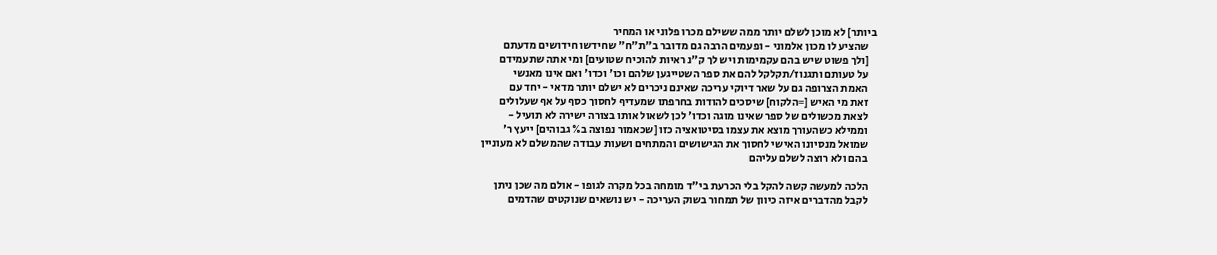ביותר] לא מוכן לשלם יותר ממה ששילם מכרו פלוני או המחיר
    שהציע לו מכון אלמוני - ופעמים הרבה גם מדובר ב"ת"ח" שחידשו חידושים מדעתם
    [ולך פשוט שיש בהם עקמימות ויש לך ק"נ ראיות להוכיח שטועים] ומי אתה שתעמידם
    על טעותם ותגנוז/תקלקל להם את ספר השטייגען שלהם וכו' וכדו' ואם אינו מאנשי
    האמת הצרופה גם על שאר דיוקי עריכה שאינם ניכרים לא ישלם יותר מדאי - יחד עם
    זאת מי האיש [=הלקוח] שיסכים להודות בחרפתו שמעדיף לחסוך כסף על אף שעלולים
    לצאת מכשולים של ספר שאינו מוגה וכדו' לכן לשאול אותו בצורה ישירה לא תועיל -
    וממילא כשהעורך מוצא את עצמו בסיטואציה כזו [שכאמור נפוצה ב% גבוהים] ייעץ ר'
    שמואל מנסיונו האישי לחסוך את הגישושים והמתחים ושעות עבודה שהמשלם לא מעוניין
    בהם ולא רוצה לשלם עליהם

    הלכה למעשה קשה להקל בלי הכרעת בי"ד מומחה בכל מקרה לגופו - אולם מה שכן ניתן
    לקבל מהדברים איזה כיוון של תמחור בשוק העריכה - יש נושאים שנוקטים שהדמים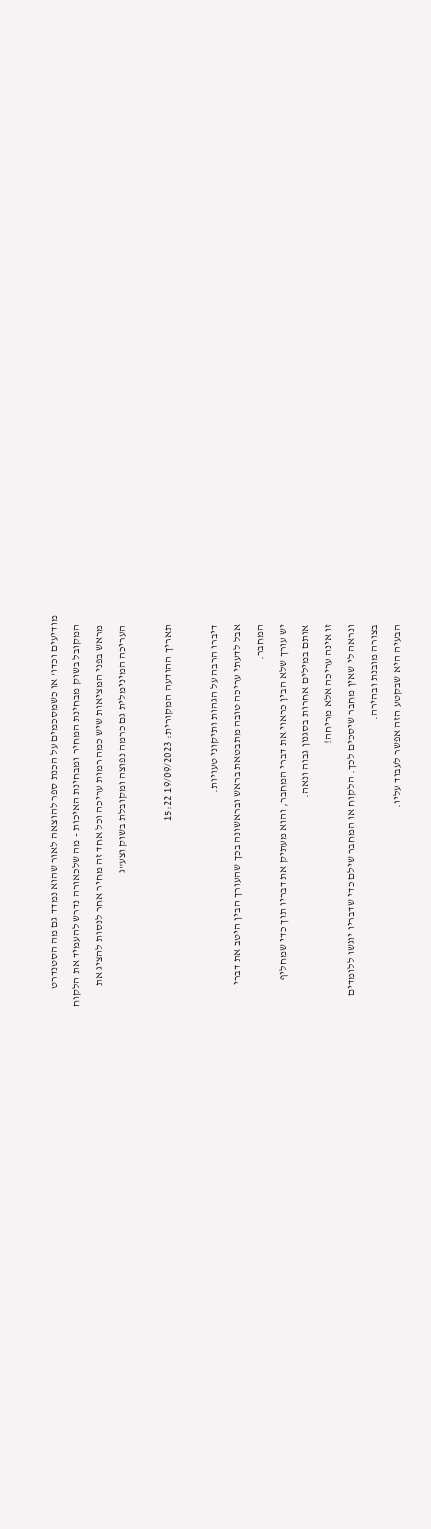מודיעים וכדו' או כשמסכמים על הכנת ספר להוצאה לאור שהוא נמדד גם מה הסטנדרט
    המקובל בשוק מבחינת המחיר ומבחינת האיכות - מה שלכאורה נדרש להעמיד את הלקוח
    מראש בפני המציאות שיש כמה רמות עריכה וכל אחד זה מחיר אחר לנסות להציג את
    העריכה המינימלית גם כרמה נפוצה ומקובלת בשוק וצע"ג

    תאריך ההודעה המקורית: 19/09/2023 15:22

    דיברו הרבה על הגהות ותיקוני טעויות.
    אבל לדעתי עריכה טובה מתבטאת בראש ובראשונה בכך שהעורך הבין היטב את דברי
    המחבר.
    יש עורך שלא הבין כראוי את דברי המחבר, והוא מעתיק את דבריו תוך כדי שמחליף
    אותם במילים אחרות בסגנון גבוה ונאה.
    זו אינה עריכה אלא מריחה!
    ונראה לי שאין מחבר שיסכים לכך. הלקוח או המחבר שילם כדי שדבריו יוגשו ללומדים
    בצורה מובנת ובהירה.
    הבעיה היא שבקטע הזה אפשר לעבוד עליו.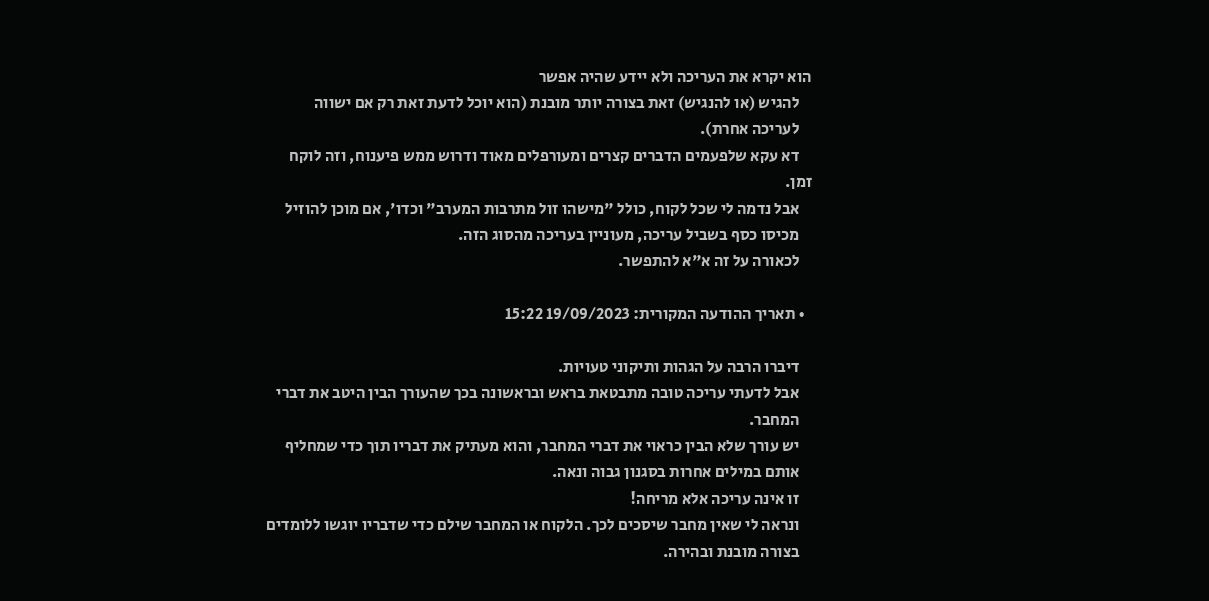הוא יקרא את העריכה ולא יידע שהיה אפשר
    להגיש (או להנגיש) זאת בצורה יותר מובנת (הוא יוכל לדעת זאת רק אם ישווה
    לעריכה אחרת).
    דא עקא שלפעמים הדברים קצרים ומעורפלים מאוד ודרוש ממש פיענוח, וזה לוקח זמן.
    אבל נדמה לי שכל לקוח, כולל "מישהו זול מתרבות המערב" וכדו', אם מוכן להוזיל
    מכיסו כסף בשביל עריכה, מעוניין בעריכה מהסוג הזה.
    לכאורה על זה א"א להתפשר.

  • תאריך ההודעה המקורית: 19/09/2023 15:22

    דיברו הרבה על הגהות ותיקוני טעויות.
    אבל לדעתי עריכה טובה מתבטאת בראש ובראשונה בכך שהעורך הבין היטב את דברי
    המחבר.
    יש עורך שלא הבין כראוי את דברי המחבר, והוא מעתיק את דבריו תוך כדי שמחליף
    אותם במילים אחרות בסגנון גבוה ונאה.
    זו אינה עריכה אלא מריחה!
    ונראה לי שאין מחבר שיסכים לכך. הלקוח או המחבר שילם כדי שדבריו יוגשו ללומדים
    בצורה מובנת ובהירה.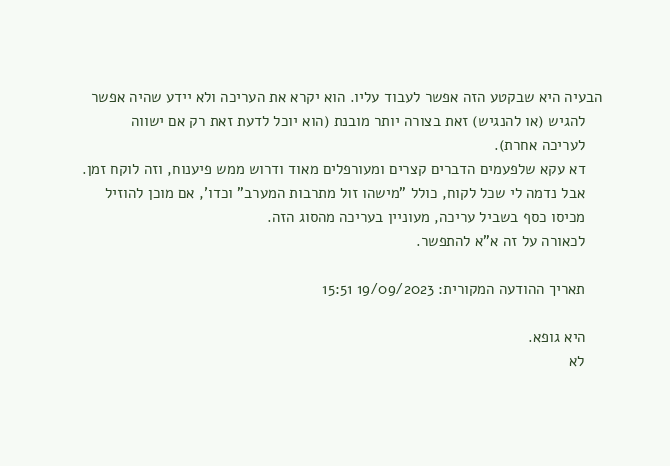הבעיה היא שבקטע הזה אפשר לעבוד עליו. הוא יקרא את העריכה ולא יידע שהיה אפשר
    להגיש (או להנגיש) זאת בצורה יותר מובנת (הוא יוכל לדעת זאת רק אם ישווה
    לעריכה אחרת).
    דא עקא שלפעמים הדברים קצרים ומעורפלים מאוד ודרוש ממש פיענוח, וזה לוקח זמן.
    אבל נדמה לי שכל לקוח, כולל "מישהו זול מתרבות המערב" וכדו', אם מוכן להוזיל
    מכיסו כסף בשביל עריכה, מעוניין בעריכה מהסוג הזה.
    לכאורה על זה א"א להתפשר.

    תאריך ההודעה המקורית: 19/09/2023 15:51

    היא גופא.
    לא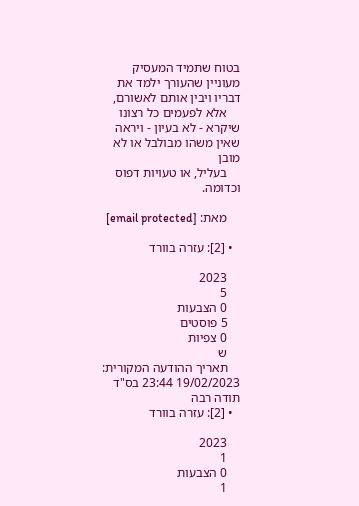בטוח שתמיד המעסיק מעוניין שהעורך ילמד את דבריו ויבין אותם לאשורם,
    אלא לפעמים כל רצונו שיקרא - לא בעיון - ויראה שאין משהו מבולבל או לא מובן
    בעליל, או טעויות דפוס וכדומה.

    מאת: [email protected]

  • [2]: עזרה בוורד

    2023
    5
    0 הצבעות
    5 פוסטים
    0 צפיות
    ש
    תאריך ההודעה המקורית: 19/02/2023 23:44 בס"ד תודה רבה
  • [2]: עזרה בוורד

    2023
    1
    0 הצבעות
    1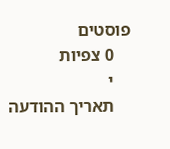פוסטים
    0 צפיות
    י
    תאריך ההודעה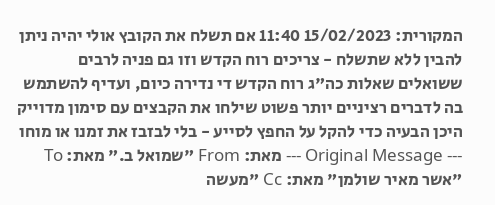המקורית: 15/02/2023 11:40 אם תשלח את הקובץ אולי יהיה ניתן להבין ללא שתשלח - צריכים רוח הקדש וזו גם פניה לרבים ששואלים שאלות כה"ג רוח הקדש די נדירה כיום, ועדיף להשתמש בה לדברים רציניים יותר פשוט שילחו את הקבצים עם סימון מדוייק היכן הבעיה כדי להקל על החפץ לסייע - בלי לבזבז את זמנו או מוחו --- Original Message --- מאת: From "שמואל ב." מאת: To "אשר מאיר שולמן" מאת: Cc "מעשה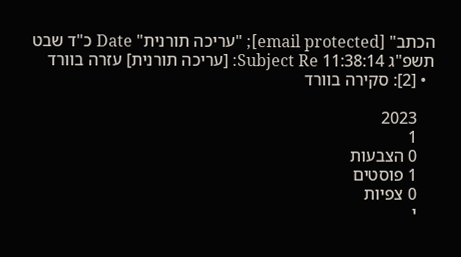הכתב" [email protected]; "עריכה תורנית" Date כ"ד שבט תשפ"ג 11:38:14 Subject Re: [עריכה תורנית] עזרה בוורד
  • [2]: סקירה בוורד

    2023
    1
    0 הצבעות
    1 פוסטים
    0 צפיות
    י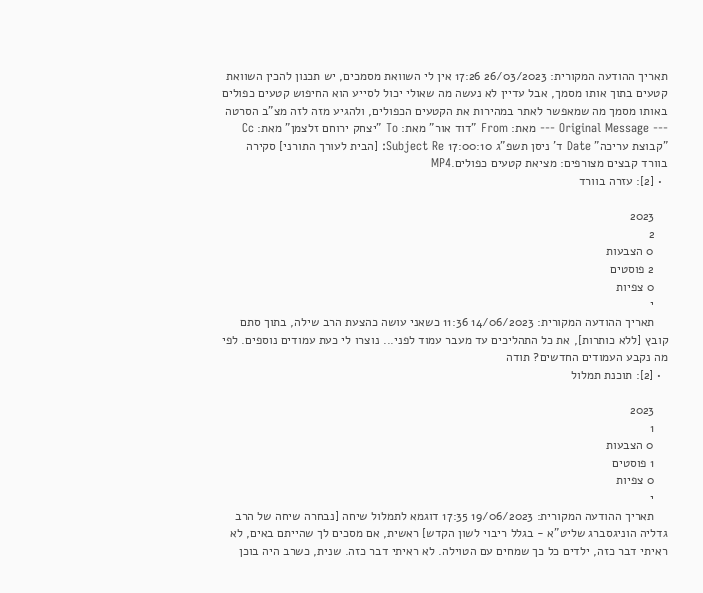תאריך ההודעה המקורית: 26/03/2023 17:26 אין לי השוואת מסמכים, יש תכנון להכין השוואת קטעים בתוך אותו מסמך, אבל עדיין לא נעשה מה שאולי יכול לסייע הוא החיפוש קטעים כפולים באותו מסמך מה שמאפשר לאתר במהירות את הקטעים הכפולים, ולהגיע מזה לזה מצ"ב הסרטה --- Original Message --- מאת: From "דוד אור" מאת: To "יצחק ירוחם זלצמן" מאת: Cc "קבוצת עריכה" Date ד' ניסן תשפ"ג 17:00:10 Subject Re: [הבית לעורך התורני] סקירה בוורד קבצים מצורפים: מציאת קטעים כפולים.MP4
  • [2]: עזרה בוורד

    2023
    2
    0 הצבעות
    2 פוסטים
    0 צפיות
    י
    תאריך ההודעה המקורית: 14/06/2023 11:36 כשאני עושה כהצעת הרב שילה, בתוך סתם קובץ [ללא כותרות], את כל התהליכים עד מעבר עמוד לפני... נוצרו לי כעת עמודים נוספים. לפי מה נקבע העמודים החדשים? תודה
  • [2]: תוכנת תמלול

    2023
    1
    0 הצבעות
    1 פוסטים
    0 צפיות
    י
    תאריך ההודעה המקורית: 19/06/2023 17:35 דוגמא לתמלול שיחה [נבחרה שיחה של הרב גדליה הוניגסברג שליט"א - בגלל ריבוי לשון הקדש] ראשית, אם מסכים לך שהייתם באים, לא ראיתי דבר כזה, ילדים כל כך שמחים עם הטוילה. לא ראיתי דבר כזה. שנית, כשרב היה בוכן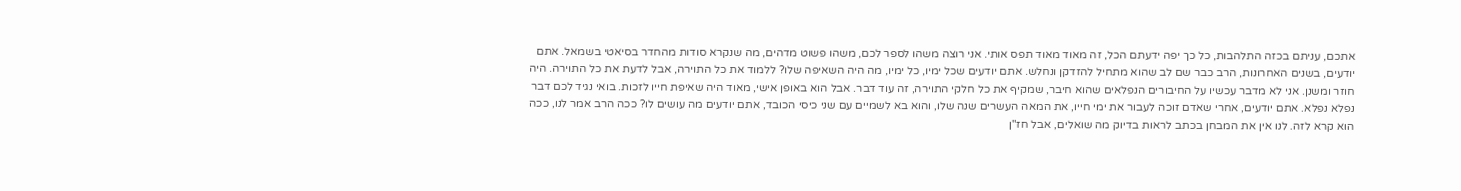אתכם, עניתם בכזה התלהבות, כל כך יפה ידעתם הכל, זה מאוד מאוד תפס אותי. אני רוצה משהו לספר לכם, משהו פשוט מדהים, מה שנקרא סודות מהחדר בסיאטי בשמאל. אתם יודעים, בשנים האחרונות, הרב כבר שם לב שהוא מתחיל להזדקן ונחלש. אתם יודעים שכל ימיו, כל ימיו, מה היה השאיפה שלו? ללמוד את כל התוירה, אבל לדעת את כל התוירה. היה חוזר ומשנן. אני לא מדבר עכשיו על החיבורים הנפלאים שהוא חיבר, שמקיף את כל חלקי התוירה, זה עוד דבר. אבל הוא באופן אישי, מאוד היה שאיפת חייו לזכות. בואי נגיד לכם דבר נפלא נפלא. אתם יודעים, אחרי שאדם זוכה לעבור את ימי חייו, את המאה העשרים שנה שלו, והוא בא לשמיים עם שני כיסי הכובד, אתם יודעים מה עושים לו? ככה הרב אמר לנו, ככה הוא קרא לזה. לנו אין את המבחן בכתב לראות בדיוק מה שואלים, אבל חז"ן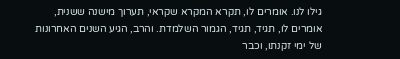גילו לנו. אומרים לו, תקרא המקרא שקראי, תערוך מישנה ששנית, אומרים לו, תגיד, תגיד, הגמור השלמדת. והרב, הגיע השנים האחרונות של ימי זקנתו, וכבר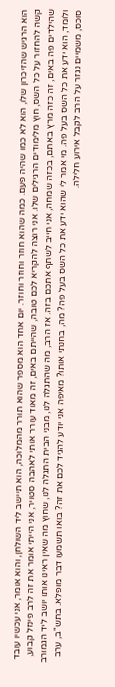הוא הרגיש שהזיכרון שלו, הוא לא כמו שהיה פעם. כמה שהוא חוזר וחוזר וחוזר. יום אחד הוא מספר שהוא תורר מהמלוכה, הוא תיישב ליד השולחן, והוא אומר, אני עכשיו עובד קשה להחזור על כל השס, חוץ מלימודים הרגילים שלו. אני רוצה להקריא לכם טובה, שהייתם באים, זה מאוד עורר אותי לאהבה סטויר, אני הייתי אומר את זה לרב פינזל קבוע, שהילדים פה באים, זה כזה מרץ באתם, בכזה שמחה, אני חייב לשתף אתכם בזה. אז הרב, מה שהתגלה לנו, מבני הבית התגלה לנו, שחוץ מה שאין ראינו אותו יושב ליד הגמורב ולומד, הוא ידע את כל השס בעל פה. מי אמר לי שהוא ידע את כל השס בעל פה? מה, בחנתי אותו? מאיפה אני יודע להגיד לכם את זה? בואו תשמעו דבר מופלא. בתש"ב, ערב סוכס, משמיים נגזר על הרב לקבל אירוע חלילה.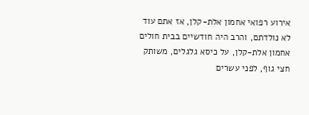אירוע רפואי אחמון אלת-קלן, אז אתם עוד לא נולדתם, והרב היה חודשיים בבית חולים אחמון אלת-קלן, על כיסא גלגלים, משותק חצי גוף, לפני עשרים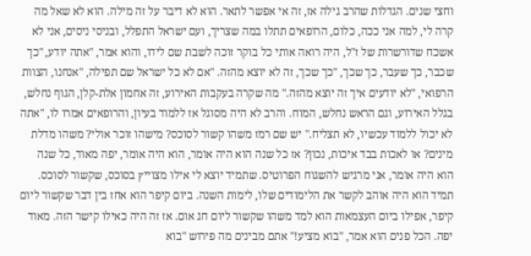וחצי שנים. הגדלות שהרב גילה אז, זה אי אפשר לתאר. הוא לא דיבר על זה מילה. הוא לא שאל מה קרה לי, למה אני ככה, כלום, הרופאים תתלו במה שצריך, ועם ישראל התפלל, ובניסי ניסים, אני לא אשכח שדורשרות של ז"ל, היה רואה אותי כל בוקר זוכה לשבת שם לידו, והוא אמר, "אתה יודע, "כך שכבר, כך שעבר, כך שכך, "כך שכך, זה לא יוצא מהזה. "אם לא כל ישראל שם תפילה, "אנחנו, הצוות הרפואי, "לא יודעים איך זה יוצא מהזה." מה שקרה בעקבות האירוע, זה אחמון אלת-קלן, הגוף נחלש, בגלל האירוע, וגם הראש נחלש, המוח. והרב לא היה מסוגל אז ללמוד בעיון, והרופאים אמרו לו, "אתה לא יכול ללמוד עכשיו, לא תצליח." יש שם רמז משהו קשור לסוכס? מישהו זוכר אולי? משהו מדלת מינים? או לאכות בבד איכות, נכון? אז כל שנה הוא היה אומר, הוא היה אומר, יפה מאוד, כל שנה הוא היה אומר, אני מרגיש להשגוח הפרוטיס. שתמיד יוצא לי אילו מצוייץ בסוכס, שקשור לסוכס. תמיד הוא היה אוהב לקשר את הלימודים שלו, לימות השנה. ביום קיפר הוא אחז בין דבר שקשור ליום קיפר, אפילו ביום העצמאות הוא למד משהו שקשור ליום חג אום. אז זה היה כאילו קישר הזה. מאוד יפה. הכל פנים הוא אמר, "בוא מציע!" אתם מבינים מה פירוש "בוא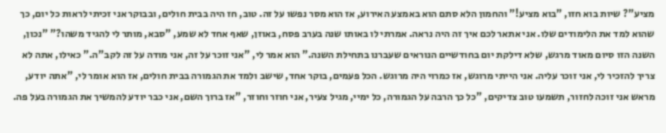מציע"? שיות בוא חזו, "בוא מציע!" והחמון הלא סתם הוא באמצע האירוע, אז הוא מסר נפשו על זה. טוב, חז היה בבית חולים, ובבוקר אני זכיתי לראות כל יום, כך שהוא למד את הלימודים שלו. אני אתאר לכם איך זה היה נראה. אמרתי לו באותו שנה בערב פסח, באוזן, שאף אחד לא שמע, "סבא, מותר לי להגיד משהו?" "נכון, השנה הזו סיום מאוד מרגש, שלא דילקת יום בחודשיים הנוראים שעברנו בתחילת השנה." הוא אמר לי, "אני זוכר על זה, אני מודה על זה לקב"ה." כאילו, אתה לא צריך להזכיר לי, אני זוכר עליה. אני הייתי מרוגש, אז כמרוי היה מרוגש. הכל פעמים, בוקר אחד, שישב ולמד את הגמורה בבית חולים, אז הוא אומר לי, "אתה יודע, מראש אני זוכה לחזור, תשמעו טוב צדיקים, "כל כך הרבה על הגמורה, כל ימיי, מגיל צעיר, אני חוזר וחוזר, "אז ברוך השם, אני כבר יודע להמשיך את הגמורה בעל פה.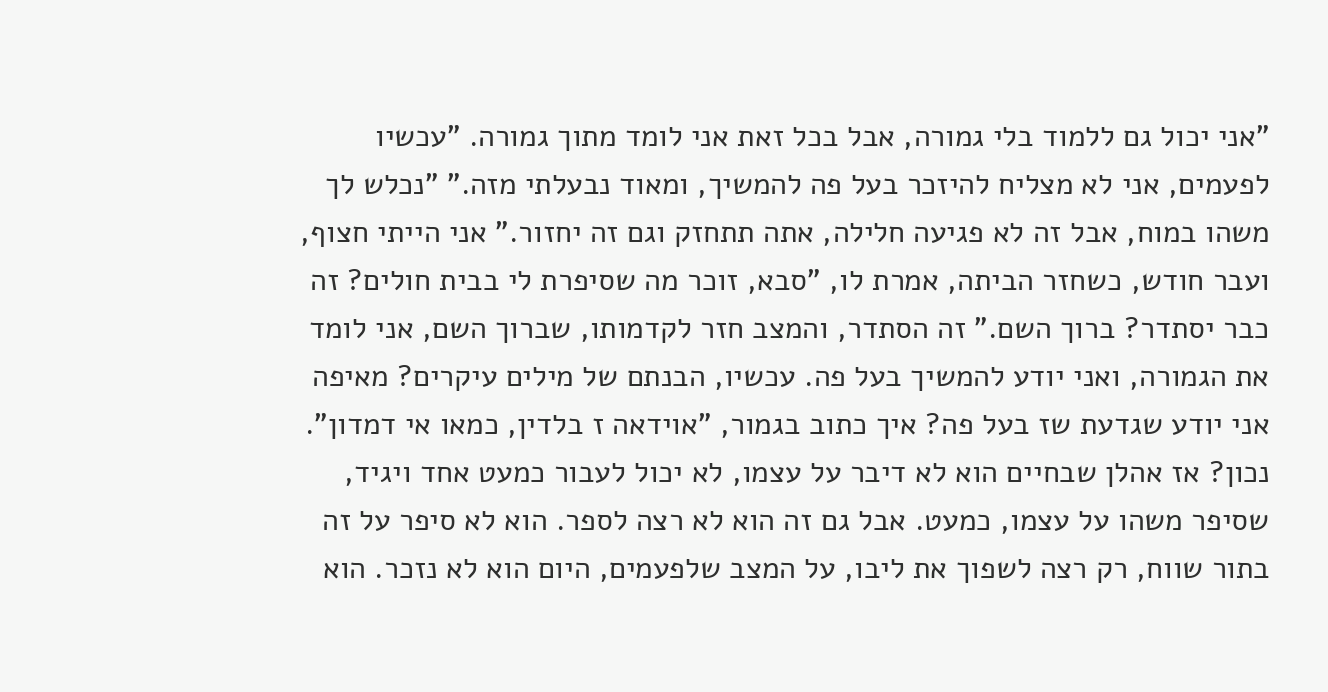"אני יכול גם ללמוד בלי גמורה, אבל בכל זאת אני לומד מתוך גמורה. "עכשיו לפעמים, אני לא מצליח להיזכר בעל פה להמשיך, ומאוד נבעלתי מזה." "נכלש לך משהו במוח, אבל זה לא פגיעה חלילה, אתה תתחזק וגם זה יחזור." אני הייתי חצוף, ועבר חודש, כשחזר הביתה, אמרת לו, "סבא, זוכר מה שסיפרת לי בבית חולים? זה כבר יסתדר? ברוך השם." זה הסתדר, והמצב חזר לקדמותו, שברוך השם, אני לומד את הגמורה, ואני יודע להמשיך בעל פה. עכשיו, הבנתם של מילים עיקרים? מאיפה אני יודע שגדעת שז בעל פה? איך כתוב בגמור, "אוידאה ז בלדין, כמאו אי דמדון". נכון? אז אהלן שבחיים הוא לא דיבר על עצמו, לא יכול לעבור כמעט אחד ויגיד, שסיפר משהו על עצמו, כמעט. אבל גם זה הוא לא רצה לספר. הוא לא סיפר על זה בתור שווח, רק רצה לשפוך את ליבו, על המצב שלפעמים, היום הוא לא נזכר. הוא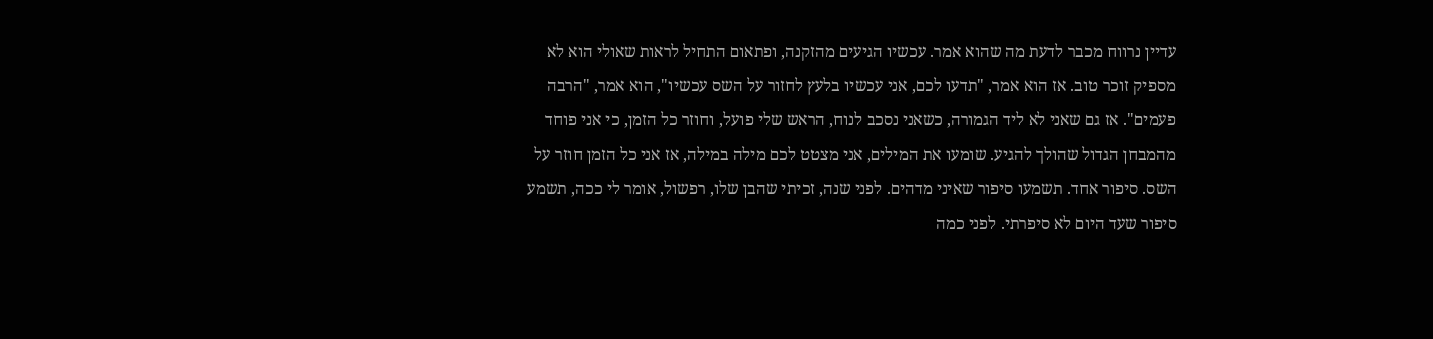עדיין נרווח מכבר לדעת מה שהוא אמר. עכשיו הגיעים מהזקנה, ופתאום התחיל לראות שאולי הוא לא מספיק זוכר טוב. אז הוא אמר, "תדעו לכם, אני עכשיו בלעץ לחזור על השס עכשיו", הוא אמר, "הרבה פעמים". אז גם שאני לא ליד הגמורה, כשאני נסכב לנוח, הראש שלי פועל, וחוזר כל הזמן, כי אני פוחד מהמבחן הגדול שהולך להגיע. שומעו את המילים, אני מצטט לכם מילה במילה, אז אני כל הזמן חוזר על השס. סיפור אחד. תשמעו סיפור שאיני מדהים. לפני שנה, זכיתי שהבן שלו, רפשול, אומר לי ככה, תשמע סיפור שעד היום לא סיפרתי. לפני כמה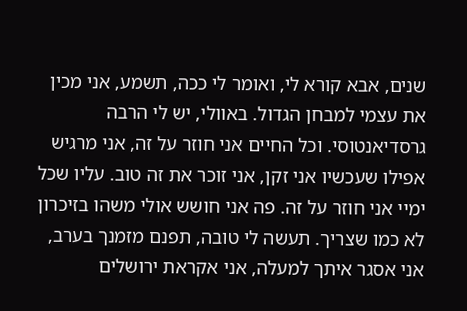שנים, אבא קורא לי, ואומר לי ככה, תשמע, אני מכין את עצמי למבחן הגדול. באוולי, יש לי הרבה גרסדיאנטוסי. וכל החיים אני חוזר על זה, אני מרגיש אפילו שעכשיו אני זקן, אני זוכר את זה טוב. עליו שכל ימיי אני חוזר על זה. פה אני חושש אולי משהו בזיכרון לא כמו שצריך. תעשה לי טובה, תפנם מזמנך בערב, אני אסגר איתך למעלה, אני אקראת ירושלים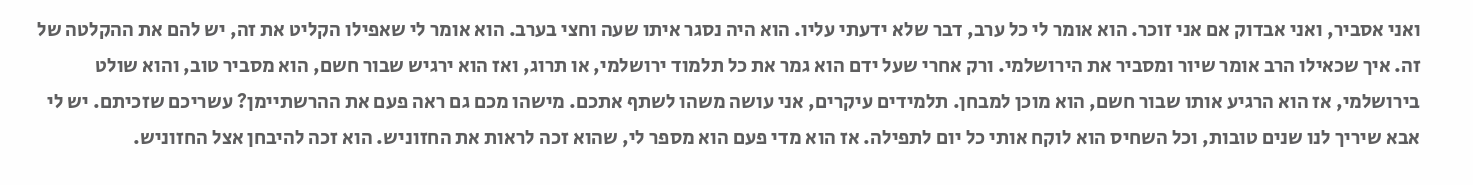ואני אסביר, ואני אבדוק אם אני זוכר. הוא אומר לי כל ערב, דבר שלא ידעתי עליו. הוא היה נסגר איתו שעה וחצי בערב. הוא אומר לי שאפילו הקליט את זה, יש להם את ההקלטה של זה. איך שכאילו הרב אומר שיור ומסביר את הירושלמי. ורק אחרי שעל ידם הוא גמר את כל תלמוד ירושלמי, או תרוג, ואז הוא ירגיש שבור חשם, הוא מסביר טוב, והוא שולט בירושלמי, אז הוא הרגיע אותו שבור חשם, הוא מוכן למבחן. תלמידים עיקרים, אני עושה משהו לשתף אתכם. מישהו מכם גם ראה פעם את ההרשתיימן? עשריכם שזכיתם. יש לי אבא שיריך לנו שנים טובות, וכל השחיס הוא לוקח אותי כל יום לתפילה. אז הוא מדי פעם הוא מספר לי, שהוא זכה לראות את החזוניש. הוא זכה להיבחן אצל החזוניש.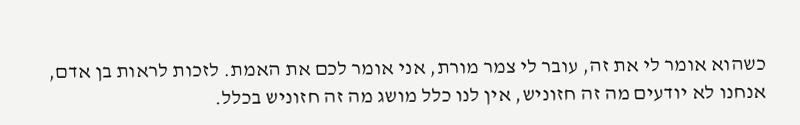כשהוא אומר לי את זה, עובר לי צמר מורת, אני אומר לכם את האמת. לזכות לראות בן אדם, אנחנו לא יודעים מה זה חזוניש, אין לנו כלל מושג מה זה חזוניש בכלל.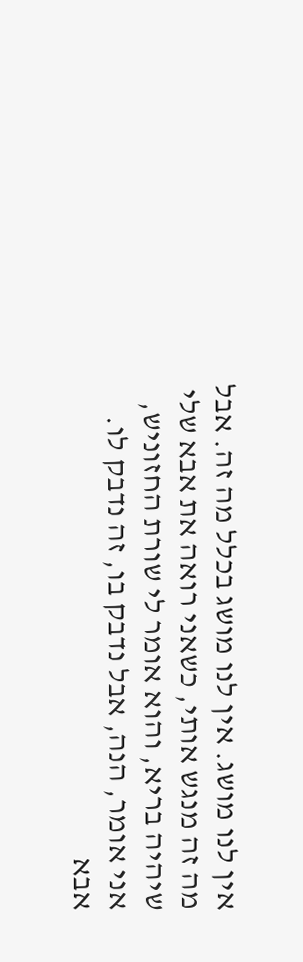אין לנו מושג. אין לנו מושג בכלל מה זה. אבל מה זה מנגש אותי, כשאני רואה את אבא שלי שיהיה בריא, והוא אומר לי שורת החזוניש, אני אומר, הנה, אבל נדבק בו, זה נדבק לו. אבא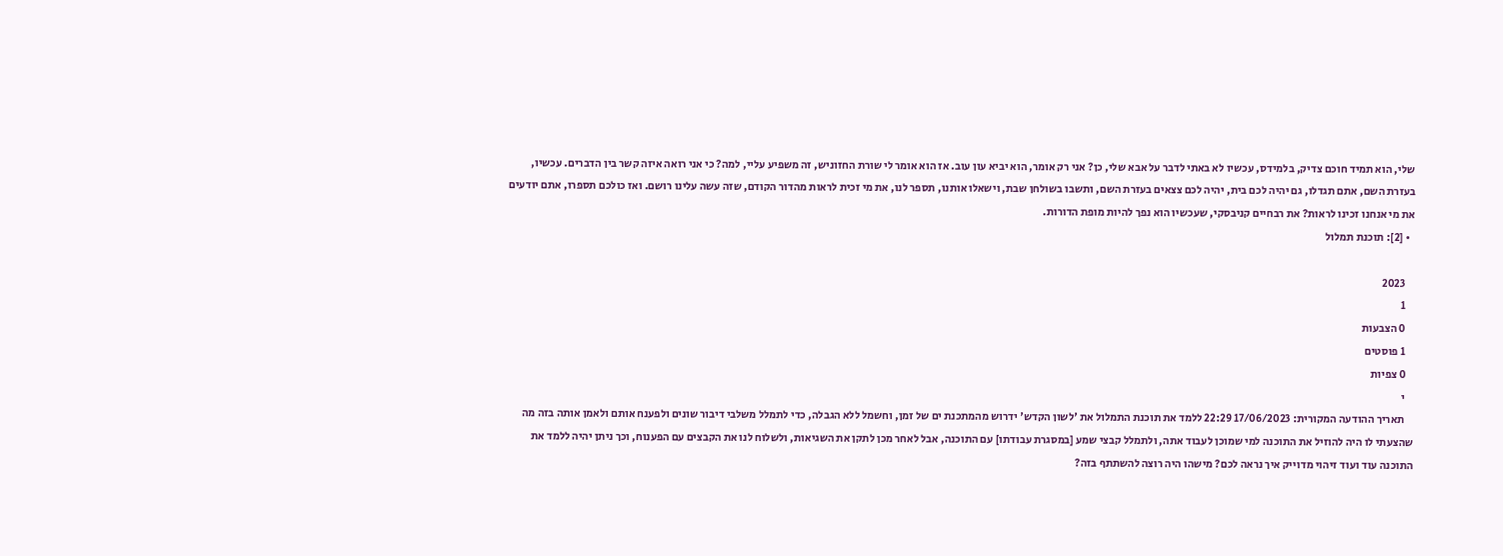שלי, הוא תמיד חוכם צדיק, בלמידס, עכשיו לא באתי לדבר על אבא שלי, כן? אני רק אומר, הוא יביא עון עוב. אז הוא אומר לי שורת החזוניש, זה משפיע עליי, למה? כי אני רואה איזה קשר בין הדברים. עכשיו, בעזרת השם, אתם תגדלו, גם יהיה לכם בית, יהיה לכם צצאים בעזרת השם, ותשבו בשולחן שבת, וישאלו אותנו, תספר לנו, את מי זכית לראות מהדור הקודם, שזה עשה עלינו רושם. ואז כולכם תספרו, אתם יודעים את מי אנחנו זכינו לראות? את רבחיים קניבסקי, שעכשיו הוא נפך להיות מופת הדורות.
  • [2]: תוכנת תמלול

    2023
    1
    0 הצבעות
    1 פוסטים
    0 צפיות
    י
    תאריך ההודעה המקורית: 17/06/2023 22:29 ללמד את תוכנת התמלול את 'לשון הקדש' ידרוש מהמתכנת ים של זמן, וחשמל ללא הגבלה, כדי לתמלל משלבי דיבור שונים ולפענח אותם ולאמן אותה בזה מה שהצעתי לו היה להוזיל את התוכנה למי שמוכן לעבוד אתה, ולתמלל קבצי שמע [במסגרת עבודתו] עם התוכנה, אבל לאחר מכן לתקן את השגיאות, ולשלוח לנו את הקבצים עם הפענוח, וכך ניתן יהיה ללמד את התוכנה עוד ועוד זיהוי מדוייק איך נראה לכם? מישהו היה רוצה להשתתף בזה?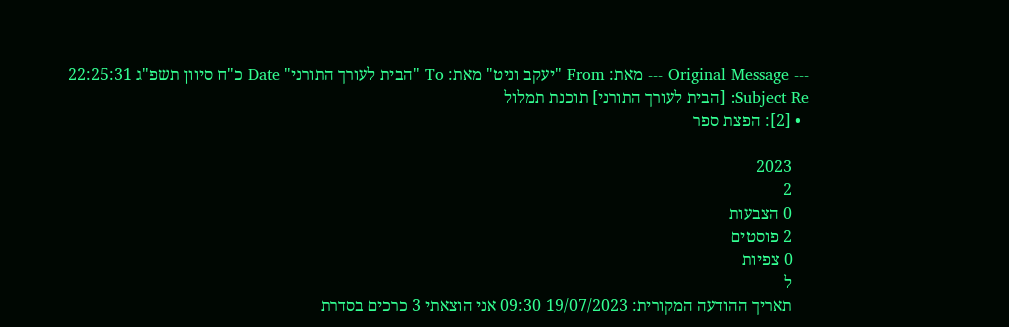--- Original Message --- מאת: From "יעקב וניט" מאת: To "הבית לעורך התורני" Date כ"ח סיוון תשפ"ג 22:25:31 Subject Re: [הבית לעורך התורני] תוכנת תמלול
  • [2]: הפצת ספר

    2023
    2
    0 הצבעות
    2 פוסטים
    0 צפיות
    ל
    תאריך ההודעה המקורית: 19/07/2023 09:30 אני הוצאתי 3 כרכים בסדרת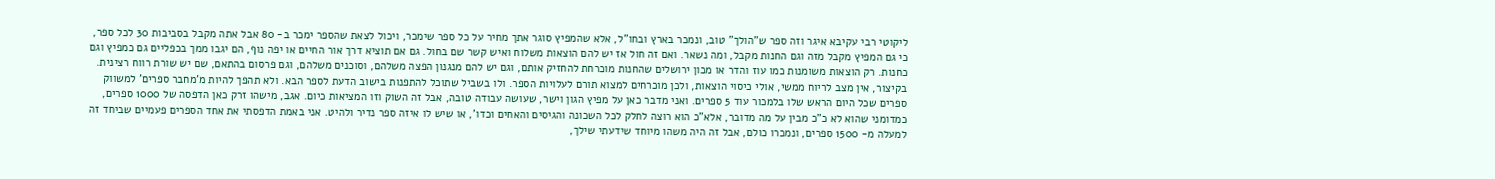ליקוטי רבי עקיבא איגר וזה ספר ש"הולך" טוב, ונמכר בארץ ובחו"ל, אלא שהמפיץ סוגר אתך מחיר על כל ספר שימכר, ויכול לצאת שהספר ימכר ב- 80 אבל אתה מקבל בסביבות 30 לכל ספר, כי גם המפיץ מקבל מזה וגם החנות מקבל, ומה נשאר. ואם זה חול אז יש להם הוצאות משלוח ואיש קשר שם בחול. גם אם תוציא דרך אור החיים או יפה נוף, הם יגבו ממך בכפליים גם כמפיץ וגם כחנות. רק הוצאות משומנות כמו עוז והדר או מכון ירושלים שהחנות מוכרחת להחזיק אותם, וגם יש להם מנגנון הפצה משלהם, וסוכנים משלהם, וגם פרסום בהתאם, שם יש שורת רווח רצינית. בקיצור, אין מצב לריוח ממשי, אולי כיסוי הוצאות, ולכן מוכרחים למצוא תורם לעלויות הספר. ולו בשביל שתוכל להתפנות בישוב הדעת לספר הבא. ולא תהפך להיות מ'מחבר ספרים' למשווק ספרים שכל היום הראש שלו בלמכור עוד 5 ספרים. ואני מדבר כאן על מפיץ הגון וישר, שעושה עבודה טובה, אבל זה השוק וזו המציאות כיום. אגב, מישהו זרק כאן הדפסה של 1000 ספרים, כמדומני שהוא לא כ"כ מבין על מה מדובר, אלא"כ הוא רוצה לחלק לכל השכונה והגיסים והאחים וכדו', או שיש לו איזה ספר נדיר ולהיט. אני באמת הדפסתי את אחד הספרים פעמיים שביחד זה למעלה מ- 1500 ספרים, ונמכרו כולם, אבל זה היה משהו מיוחד שידעתי שילך,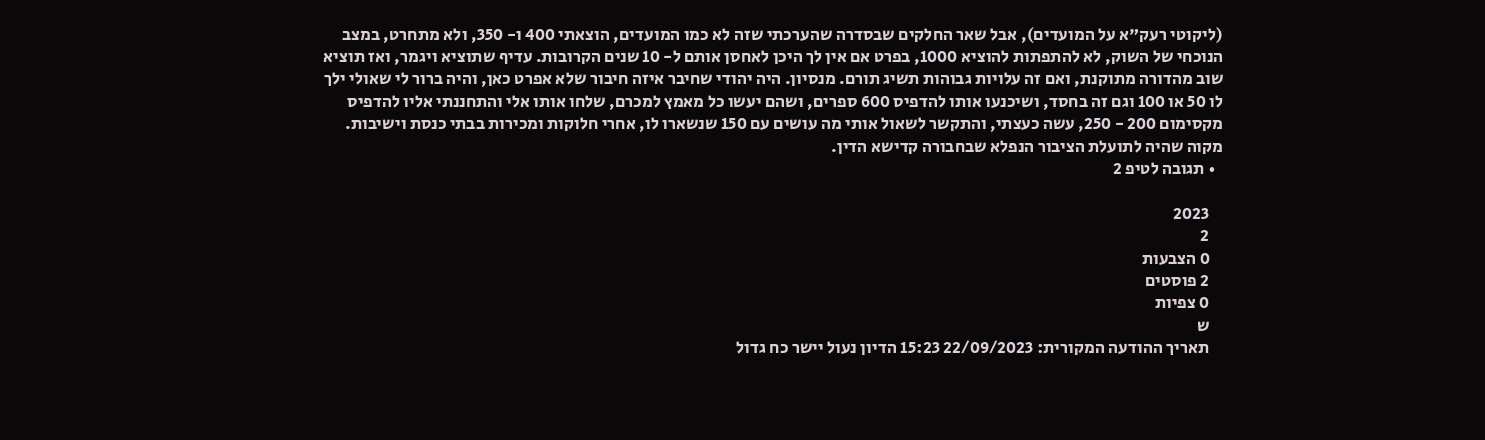(ליקוטי רעק"א על המועדים), אבל שאר החלקים שבסדרה שהערכתי שזה לא כמו המועדים, הוצאתי 400 ו- 350, ולא מתחרט, במצב הנוכחי של השוק, לא להתפתות להוציא 1000, בפרט אם אין לך היכן לאחסן אותם ל- 10 שנים הקרובות. עדיף שתוציא ויגמר, ואז תוציא שוב מהדורה מתוקנת, ואם זה עלויות גבוהות תשיג תורם. מנסיון. היה יהודי שחיבר איזה חיבור שלא אפרט כאן, והיה ברור לי שאולי ילך לו 50 או 100 וגם זה בחסד, ושיכנעו אותו להדפיס 600 ספרים, ושהם יעשו כל מאמץ למכרם, שלחו אותו אלי והתחננתי אליו להדפיס מקסימום 200 - 250, עשה כעצתי, והתקשר לשאול אותי מה עושים עם 150 שנשארו לו, אחרי חלוקות ומכירות בבתי כנסת וישיבות. מקוה שהיה לתועלת הציבור הנפלא שבחבורה קדישא הדין.
  • תגובה לטיפ 2

    2023
    2
    0 הצבעות
    2 פוסטים
    0 צפיות
    ש
    תאריך ההודעה המקורית: 22/09/2023 15:23 הדיון נעול יישר כח גדול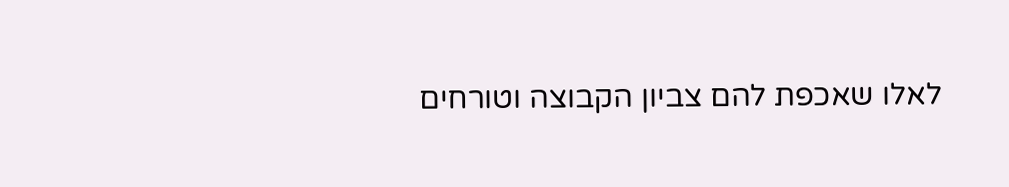לאלו שאכפת להם צביון הקבוצה וטורחים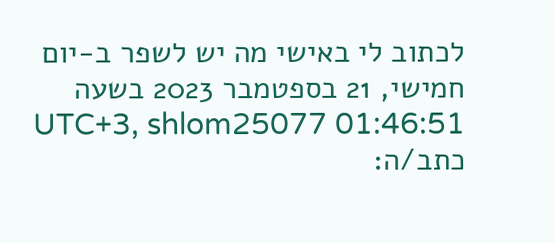לכתוב לי באישי מה יש לשפר ב-יום חמישי, 21 בספטמבר 2023 בשעה 01:46:51 UTC+3, shlom25077 כתב/ה: